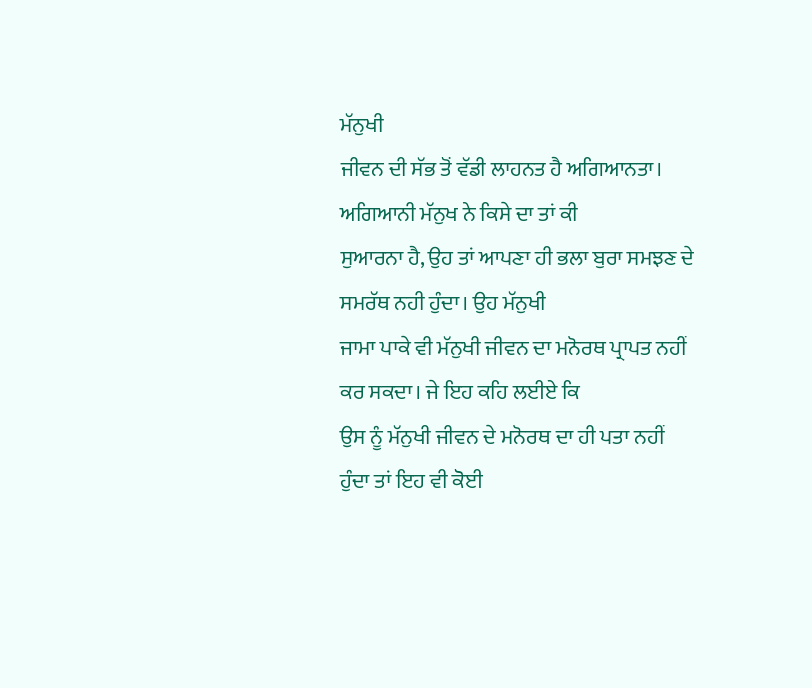ਮੱਨੁਖੀ
ਜੀਵਨ ਦੀ ਸੱਭ ਤੋਂ ਵੱਡੀ ਲਾਹਨਤ ਹੈ ਅਗਿਆਨਤਾ। ਅਗਿਆਨੀ ਮੱਨੁਖ ਨੇ ਕਿਸੇ ਦਾ ਤਾਂ ਕੀ
ਸੁਆਰਨਾ ਹੈ, ਉਹ ਤਾਂ ਆਪਣਾ ਹੀ ਭਲਾ ਬੁਰਾ ਸਮਝਣ ਦੇ ਸਮਰੱਥ ਨਹੀ ਹੁੰਦਾ। ਉਹ ਮੱਨੁਖੀ
ਜਾਮਾ ਪਾਕੇ ਵੀ ਮੱਨੁਖੀ ਜੀਵਨ ਦਾ ਮਨੋਰਥ ਪ੍ਰਾਪਤ ਨਹੀਂ ਕਰ ਸਕਦਾ। ਜੇ ਇਹ ਕਹਿ ਲਈਏ ਕਿ
ਉਸ ਨੂੰ ਮੱਨੁਖੀ ਜੀਵਨ ਦੇ ਮਨੋਰਥ ਦਾ ਹੀ ਪਤਾ ਨਹੀਂ ਹੁੰਦਾ ਤਾਂ ਇਹ ਵੀ ਕੋਈ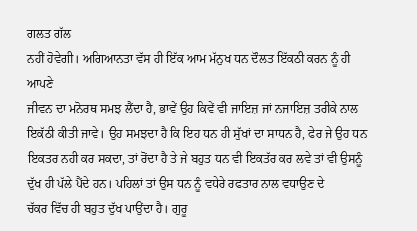ਗਲਤ ਗੱਲ
ਨਹੀਂ ਹੋਵੇਗੀ। ਅਗਿਆਨਤਾ ਵੱਸ ਹੀ ਇੱਕ ਆਮ ਮੱਨੁਖ ਧਨ ਦੌਲਤ ਇੱਕਠੀ ਕਰਨ ਨੂੰ ਹੀ ਆਪਣੇ
ਜੀਵਨ ਦਾ ਮਨੋਰਥ ਸਮਝ ਲੈਂਦਾ ਹੈ, ਭਾਵੇਂ ਉਹ ਕਿਵੇਂ ਵੀ ਜਾਇਜ਼ ਜਾਂ ਨਜਾਇਜ਼ ਤਰੀਕੇ ਨਾਲ
ਇਕੱਠੀ ਕੀਤੀ ਜਾਵੇ। ਉਹ ਸਮਝਦਾ ਹੈ ਕਿ ਇਹ ਧਨ ਹੀ ਸੁੱਖਾਂ ਦਾ ਸਾਧਨ ਹੈ, ਫੇਰ ਜੇ ਉਹ ਧਨ
ਇਕਤਰ ਨਹੀ ਕਰ ਸਕਦਾ, ਤਾਂ ਰੋਂਦਾ ਹੈ ਤੇ ਜੇ ਬਹੁਤ ਧਨ ਵੀ ਇਕਤੱਰ ਕਰ ਲਵੇ ਤਾਂ ਵੀ ਉਸਨੂੰ
ਦੁੱਖ ਹੀ ਪੱਲੇ ਪੈਂਦੇ ਹਨ। ਪਹਿਲਾਂ ਤਾਂ ਉਸ ਧਨ ਨੂੰ ਵਧੇਰੇ ਰਫਤਾਰ ਨਾਲ ਵਧਾਉਣ ਦੇ
ਚੱਕਰ ਵਿੱਚ ਹੀ ਬਹੁਤ ਦੁੱਖ ਪਾਉਂਦਾ ਹੈ। ਗੁਰੂ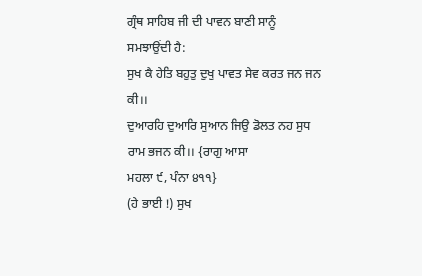ਗ੍ਰੰਥ ਸਾਹਿਬ ਜੀ ਦੀ ਪਾਵਨ ਬਾਣੀ ਸਾਨੂੰ
ਸਮਝਾਉਂਦੀ ਹੈ:
ਸੁਖ ਕੈ ਹੇਤਿ ਬਹੁਤੁ ਦੁਖੁ ਪਾਵਤ ਸੇਵ ਕਰਤ ਜਨ ਜਨ ਕੀ।।
ਦੁਆਰਹਿ ਦੁਆਰਿ ਸੁਆਨ ਜਿਉ ਡੋਲਤ ਨਹ ਸੁਧ ਰਾਮ ਭਜਨ ਕੀ।। {ਰਾਗੁ ਆਸਾ
ਮਹਲਾ ੯, ਪੰਨਾ ੪੧੧}
(ਹੇ ਭਾਈ !) ਸੁਖ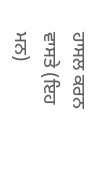ਹਾਸਲ ਕਰਨ ਵਾਸਤੇ (ਇਹ ਮਨ)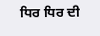ਧਿਰ ਧਿਰ ਦੀ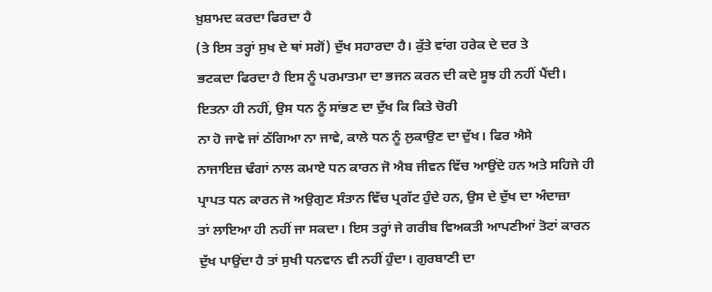ਖ਼ੁਸ਼ਾਮਦ ਕਰਦਾ ਫਿਰਦਾ ਹੈ
(ਤੇ ਇਸ ਤਰ੍ਹਾਂ ਸੁਖ ਦੇ ਥਾਂ ਸਗੋਂ) ਦੁੱਖ ਸਹਾਰਦਾ ਹੈ। ਕੁੱਤੇ ਵਾਂਗ ਹਰੇਕ ਦੇ ਦਰ ਤੇ
ਭਟਕਦਾ ਫਿਰਦਾ ਹੈ ਇਸ ਨੂੰ ਪਰਮਾਤਮਾ ਦਾ ਭਜਨ ਕਰਨ ਦੀ ਕਦੇ ਸੂਝ ਹੀ ਨਹੀਂ ਪੈਂਦੀ।
ਇਤਨਾ ਹੀ ਨਹੀਂ, ਉਸ ਧਨ ਨੂੰ ਸਾਂਭਣ ਦਾ ਦੁੱਖ ਕਿ ਕਿਤੇ ਚੋਰੀ
ਨਾ ਹੋ ਜਾਵੇ ਜਾਂ ਠੱਗਿਆ ਨਾ ਜਾਵੇ, ਕਾਲੇ ਧਨ ਨੂੰ ਲੁਕਾਉਣ ਦਾ ਦੁੱਖ। ਫਿਰ ਐਸੇ
ਨਾਜਾਇਜ਼ ਢੰਗਾਂ ਨਾਲ ਕਮਾਏ ਧਨ ਕਾਰਨ ਜੋ ਐਬ ਜੀਵਨ ਵਿੱਚ ਆਉਂਦੇ ਹਨ ਅਤੇ ਸਹਿਜੇ ਹੀ
ਪ੍ਰਾਪਤ ਧਨ ਕਾਰਨ ਜੋ ਅਉਗੁਣ ਸੰਤਾਨ ਵਿੱਚ ਪ੍ਰਗੱਟ ਹੁੰਦੇ ਹਨ, ਉਸ ਦੇ ਦੁੱਖ ਦਾ ਅੰਦਾਜ਼ਾ
ਤਾਂ ਲਾਇਆ ਹੀ ਨਹੀਂ ਜਾ ਸਕਦਾ। ਇਸ ਤਰ੍ਹਾਂ ਜੇ ਗਰੀਬ ਵਿਅਕਤੀ ਆਪਣੀਆਂ ਤੋਟਾਂ ਕਾਰਨ
ਦੁੱਖ ਪਾਉਂਦਾ ਹੈ ਤਾਂ ਸੁਖੀ ਧਨਵਾਨ ਵੀ ਨਹੀਂ ਹੁੰਦਾ। ਗੁਰਬਾਣੀ ਦਾ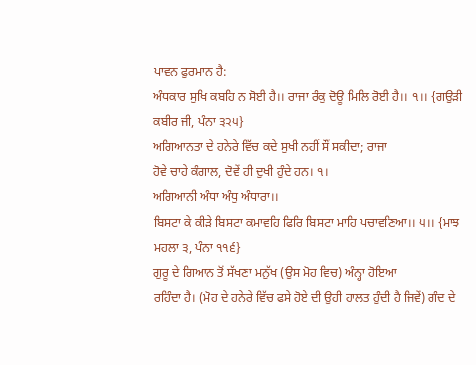ਪਾਵਨ ਫੁਰਮਾਨ ਹੈ:
ਅੰਧਕਾਰ ਸੁਖਿ ਕਬਹਿ ਨ ਸੋਈ ਹੈ।। ਰਾਜਾ ਰੰਕੁ ਦੋਊ ਮਿਲਿ ਰੋਈ ਹੈ।। ੧।। {ਗਉੜੀ
ਕਬੀਰ ਜੀ, ਪੰਨਾ ੩੨੫}
ਅਗਿਆਨਤਾ ਦੇ ਹਨੇਰੇ ਵਿੱਚ ਕਦੇ ਸੁਖੀ ਨਹੀਂ ਸੌਂ ਸਕੀਦਾ; ਰਾਜਾ
ਹੋਵੇ ਚਾਹੇ ਕੰਗਾਲ, ਦੋਵੇਂ ਹੀ ਦੁਖੀ ਹੁੰਦੇ ਹਨ। ੧।
ਅਗਿਆਨੀ ਅੰਧਾ ਅੰਧੁ ਅੰਧਾਰਾ।।
ਬਿਸਟਾ ਕੇ ਕੀੜੇ ਬਿਸਟਾ ਕਮਾਵਹਿ ਫਿਰਿ ਬਿਸਟਾ ਮਾਹਿ ਪਚਾਵਣਿਆ।। ੫।। {ਮਾਝ
ਮਹਲਾ ੩, ਪੰਨਾ ੧੧੬}
ਗੁਰੂ ਦੇ ਗਿਆਨ ਤੋਂ ਸੱਖਣਾ ਮਨੁੱਖ (ਉਸ ਮੋਹ ਵਿਚ) ਅੰਨ੍ਹਾ ਹੋਇਆ
ਰਹਿੰਦਾ ਹੈ। (ਮੋਹ ਦੇ ਹਨੇਰੇ ਵਿੱਚ ਫਸੇ ਹੋਏ ਦੀ ਉਹੀ ਹਾਲਤ ਹੁੰਦੀ ਹੈ ਜਿਵੇਂ) ਗੰਦ ਦੇ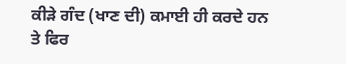ਕੀੜੇ ਗੰਦ (ਖਾਣ ਦੀ) ਕਮਾਈ ਹੀ ਕਰਦੇ ਹਨ ਤੇ ਫਿਰ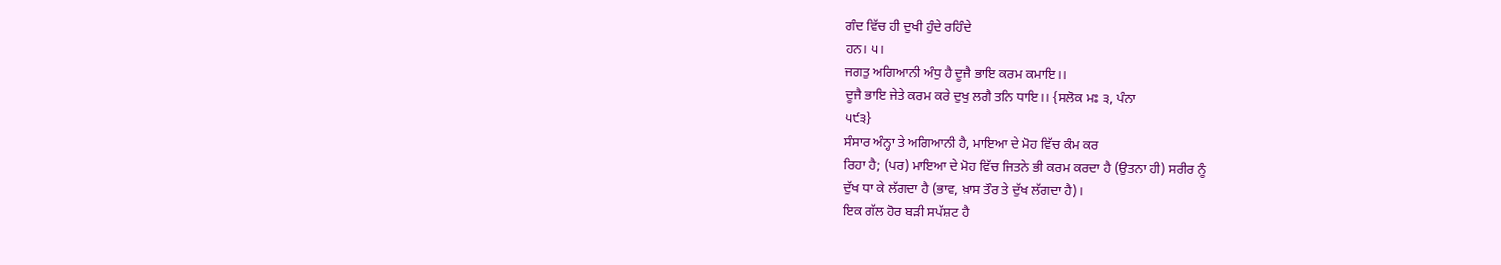ਗੰਦ ਵਿੱਚ ਹੀ ਦੁਖੀ ਹੁੰਦੇ ਰਹਿੰਦੇ
ਹਨ। ੫।
ਜਗਤੁ ਅਗਿਆਨੀ ਅੰਧੁ ਹੈ ਦੂਜੈ ਭਾਇ ਕਰਮ ਕਮਾਇ।।
ਦੂਜੈ ਭਾਇ ਜੇਤੇ ਕਰਮ ਕਰੇ ਦੁਖੁ ਲਗੈ ਤਨਿ ਧਾਇ।। {ਸਲੋਕ ਮਃ ੩, ਪੰਨਾ
੫੯੩}
ਸੰਸਾਰ ਅੰਨ੍ਹਾ ਤੇ ਅਗਿਆਨੀ ਹੈ, ਮਾਇਆ ਦੇ ਮੋਹ ਵਿੱਚ ਕੰਮ ਕਰ
ਰਿਹਾ ਹੈ; (ਪਰ) ਮਾਇਆ ਦੇ ਮੋਹ ਵਿੱਚ ਜਿਤਨੇ ਭੀ ਕਰਮ ਕਰਦਾ ਹੈ (ਉਤਨਾ ਹੀ) ਸਰੀਰ ਨੂੰ
ਦੁੱਖ ਧਾ ਕੇ ਲੱਗਦਾ ਹੈ (ਭਾਵ, ਖ਼ਾਸ ਤੌਰ ਤੇ ਦੁੱਖ ਲੱਗਦਾ ਹੈ)।
ਇਕ ਗੱਲ ਹੋਰ ਬੜੀ ਸਪੱਸ਼ਟ ਹੈ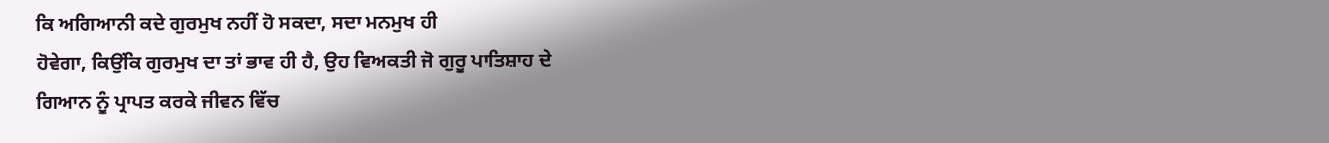ਕਿ ਅਗਿਆਨੀ ਕਦੇ ਗੁਰਮੁਖ ਨਹੀਂ ਹੋ ਸਕਦਾ, ਸਦਾ ਮਨਮੁਖ ਹੀ
ਹੋਵੇਗਾ, ਕਿਉਂਕਿ ਗੁਰਮੁਖ ਦਾ ਤਾਂ ਭਾਵ ਹੀ ਹੈ, ਉਹ ਵਿਅਕਤੀ ਜੋ ਗੁਰੂ ਪਾਤਿਸ਼ਾਹ ਦੇ
ਗਿਆਨ ਨੂੰ ਪ੍ਰਾਪਤ ਕਰਕੇ ਜੀਵਨ ਵਿੱਚ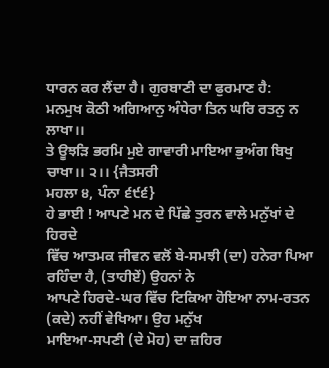ਧਾਰਨ ਕਰ ਲੈਂਦਾ ਹੈ। ਗੁਰਬਾਣੀ ਦਾ ਫੁਰਮਾਣ ਹੈ:
ਮਨਮੁਖ ਕੋਠੀ ਅਗਿਆਨੁ ਅੰਧੇਰਾ ਤਿਨ ਘਰਿ ਰਤਨੁ ਨ ਲਾਖਾ।।
ਤੇ ਊਝੜਿ ਭਰਮਿ ਮੁਏ ਗਾਵਾਰੀ ਮਾਇਆ ਭੁਅੰਗ ਬਿਖੁ ਚਾਖਾ।। ੨।। {ਜੈਤਸਰੀ
ਮਹਲਾ ੪, ਪੰਨਾ ੬੯੬}
ਹੇ ਭਾਈ ! ਆਪਣੇ ਮਨ ਦੇ ਪਿੱਛੇ ਤੁਰਨ ਵਾਲੇ ਮਨੁੱਖਾਂ ਦੇ ਹਿਰਦੇ
ਵਿੱਚ ਆਤਮਕ ਜੀਵਨ ਵਲੋਂ ਬੇ-ਸਮਝੀ (ਦਾ) ਹਨੇਰਾ ਪਿਆ ਰਹਿੰਦਾ ਹੈ, (ਤਾਹੀਏਂ) ਉਹਨਾਂ ਨੇ
ਆਪਣੇ ਹਿਰਦੇ-ਘਰ ਵਿੱਚ ਟਿਕਿਆ ਹੋਇਆ ਨਾਮ-ਰਤਨ (ਕਦੇ) ਨਹੀਂ ਵੇਖਿਆ। ਉਹ ਮਨੁੱਖ
ਮਾਇਆ-ਸਪਣੀ (ਦੇ ਮੋਹ) ਦਾ ਜ਼ਹਿਰ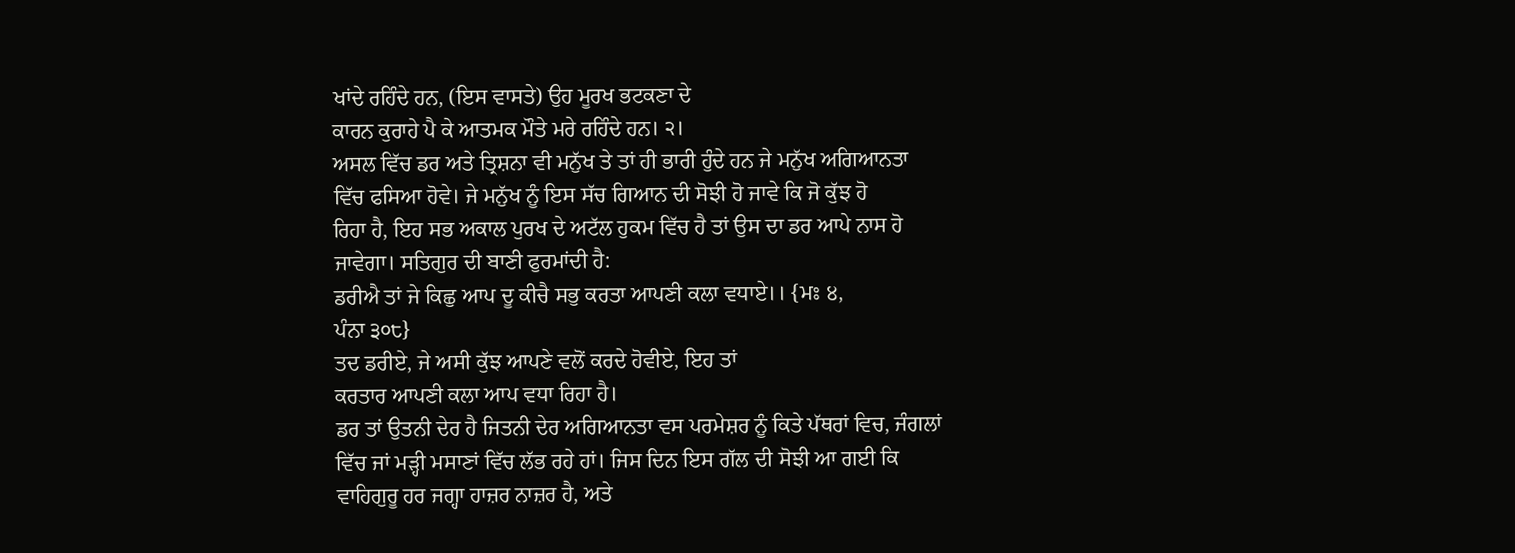ਖਾਂਦੇ ਰਹਿੰਦੇ ਹਨ, (ਇਸ ਵਾਸਤੇ) ਉਹ ਮੂਰਖ ਭਟਕਣਾ ਦੇ
ਕਾਰਨ ਕੁਰਾਹੇ ਪੈ ਕੇ ਆਤਮਕ ਮੌਤੇ ਮਰੇ ਰਹਿੰਦੇ ਹਨ। ੨।
ਅਸਲ ਵਿੱਚ ਡਰ ਅਤੇ ਤ੍ਰਿਸ਼ਨਾ ਵੀ ਮਨੁੱਖ ਤੇ ਤਾਂ ਹੀ ਭਾਰੀ ਹੁੰਦੇ ਹਨ ਜੇ ਮਨੁੱਖ ਅਗਿਆਨਤਾ
ਵਿੱਚ ਫਸਿਆ ਹੋਵੇ। ਜੇ ਮਨੁੱਖ ਨੂੰ ਇਸ ਸੱਚ ਗਿਆਨ ਦੀ ਸੋਝੀ ਹੋ ਜਾਵੇ ਕਿ ਜੋ ਕੁੱਝ ਹੋ
ਰਿਹਾ ਹੈ, ਇਹ ਸਭ ਅਕਾਲ ਪੁਰਖ ਦੇ ਅਟੱਲ ਹੁਕਮ ਵਿੱਚ ਹੈ ਤਾਂ ਉਸ ਦਾ ਡਰ ਆਪੇ ਨਾਸ ਹੋ
ਜਾਵੇਗਾ। ਸਤਿਗੁਰ ਦੀ ਬਾਣੀ ਫੁਰਮਾਂਦੀ ਹੈ:
ਡਰੀਐ ਤਾਂ ਜੇ ਕਿਛੁ ਆਪ ਦੂ ਕੀਚੈ ਸਭੁ ਕਰਤਾ ਆਪਣੀ ਕਲਾ ਵਧਾਏ।। {ਮਃ ੪,
ਪੰਨਾ ੩੦੮}
ਤਦ ਡਰੀਏ, ਜੇ ਅਸੀ ਕੁੱਝ ਆਪਣੇ ਵਲੋਂ ਕਰਦੇ ਹੋਵੀਏ, ਇਹ ਤਾਂ
ਕਰਤਾਰ ਆਪਣੀ ਕਲਾ ਆਪ ਵਧਾ ਰਿਹਾ ਹੈ।
ਡਰ ਤਾਂ ਉਤਨੀ ਦੇਰ ਹੈ ਜਿਤਨੀ ਦੇਰ ਅਗਿਆਨਤਾ ਵਸ ਪਰਮੇਸ਼ਰ ਨੂੰ ਕਿਤੇ ਪੱਥਰਾਂ ਵਿਚ, ਜੰਗਲਾਂ
ਵਿੱਚ ਜਾਂ ਮੜ੍ਹੀ ਮਸਾਣਾਂ ਵਿੱਚ ਲੱਭ ਰਹੇ ਹਾਂ। ਜਿਸ ਦਿਨ ਇਸ ਗੱਲ ਦੀ ਸੋਝੀ ਆ ਗਈ ਕਿ
ਵਾਹਿਗੁਰੂ ਹਰ ਜਗ੍ਹਾ ਹਾਜ਼ਰ ਨਾਜ਼ਰ ਹੈ, ਅਤੇ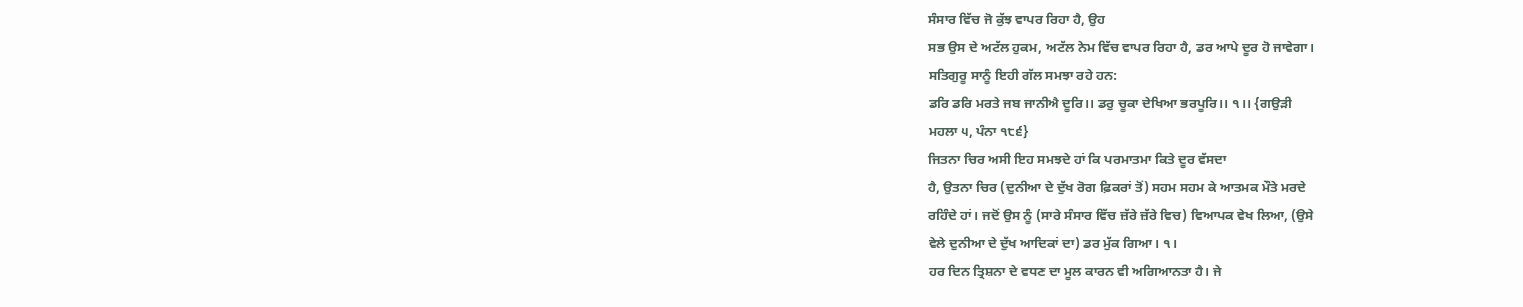ਸੰਸਾਰ ਵਿੱਚ ਜੋ ਕੁੱਝ ਵਾਪਰ ਰਿਹਾ ਹੈ, ਉਹ
ਸਭ ਉਸ ਦੇ ਅਟੱਲ ਹੁਕਮ, ਅਟੱਲ ਨੇਮ ਵਿੱਚ ਵਾਪਰ ਰਿਹਾ ਹੈ, ਡਰ ਆਪੇ ਦੂਰ ਹੋ ਜਾਵੇਗਾ।
ਸਤਿਗੁਰੂ ਸਾਨੂੰ ਇਹੀ ਗੱਲ ਸਮਝਾ ਰਹੇ ਹਨ:
ਡਰਿ ਡਰਿ ਮਰਤੇ ਜਬ ਜਾਨੀਐ ਦੂਰਿ।। ਡਰੁ ਚੂਕਾ ਦੇਖਿਆ ਭਰਪੂਰਿ।। ੧।। {ਗਉੜੀ
ਮਹਲਾ ੫, ਪੰਨਾ ੧੮੬}
ਜਿਤਨਾ ਚਿਰ ਅਸੀ ਇਹ ਸਮਝਦੇ ਹਾਂ ਕਿ ਪਰਮਾਤਮਾ ਕਿਤੇ ਦੂਰ ਵੱਸਦਾ
ਹੈ, ਉਤਨਾ ਚਿਰ (ਦੁਨੀਆ ਦੇ ਦੁੱਖ ਰੋਗ ਫ਼ਿਕਰਾਂ ਤੋਂ) ਸਹਮ ਸਹਮ ਕੇ ਆਤਮਕ ਮੌਤੇ ਮਰਦੇ
ਰਹਿੰਦੇ ਹਾਂ। ਜਦੋਂ ਉਸ ਨੂੰ (ਸਾਰੇ ਸੰਸਾਰ ਵਿੱਚ ਜ਼ੱਰੇ ਜ਼ੱਰੇ ਵਿਚ) ਵਿਆਪਕ ਵੇਖ ਲਿਆ, (ਉਸੇ
ਵੇਲੇ ਦੁਨੀਆ ਦੇ ਦੁੱਖ ਆਦਿਕਾਂ ਦਾ) ਡਰ ਮੁੱਕ ਗਿਆ। ੧।
ਹਰ ਦਿਨ ਤ੍ਰਿਸ਼ਨਾ ਦੇ ਵਧਣ ਦਾ ਮੂਲ ਕਾਰਨ ਵੀ ਅਗਿਆਨਤਾ ਹੈ। ਜੇ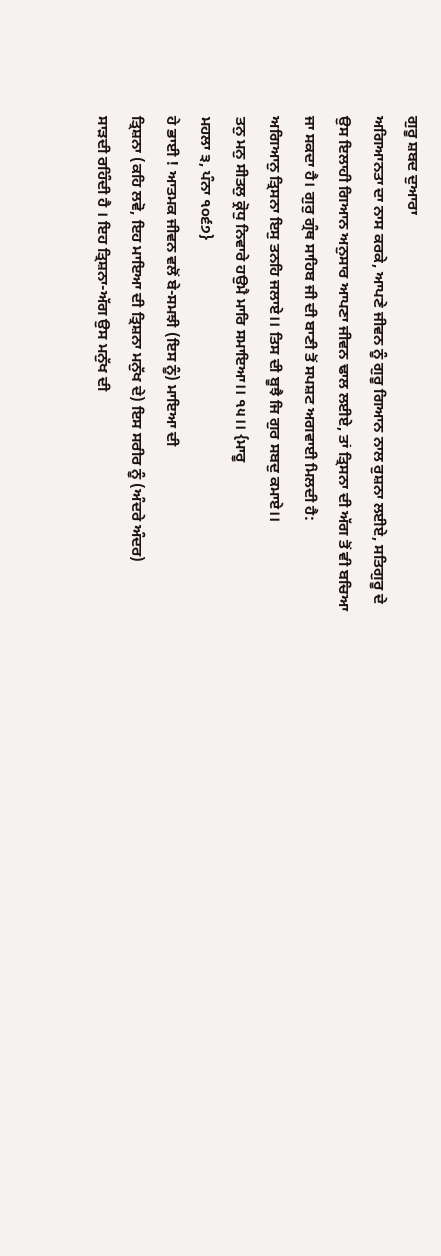ਗੁਰੂ ਸ਼ਬਦ ਦੁਆਰਾ
ਅਗਿਆਨਤਾ ਦਾ ਨਾਸ ਕਰਕੇ, ਆਪਣੇ ਜੀਵਨ ਨੂੰ ਗੁਰੂ ਗਿਆਨ ਨਾਲ ਰੁਸ਼ਨਾ ਲਈਏ, ਸਤਿਗੁਰੂ ਦੇ
ਉਸ ਇਲਾਹੀ ਗਿਆਨ ਅਨੁਸਾਰ ਆਪਣਾ ਜੀਵਨ ਢਾਲ ਲਈਏ, ਤਾਂ ਤ੍ਰਿਸਨਾ ਦੀ ਅੱਗ ਤੋਂ ਵੀ ਬਚਿਆ
ਜਾ ਸਕਦਾ ਹੈ। ਗੁਰੁ ਗ੍ਰੰਥ ਸਾਹਿਬ ਜੀ ਦੀ ਬਾਣੀ ਤੋਂ ਸਪਸ਼ਟ ਅਗਵਾਈ ਮਿਲਦੀ ਹੈ:
ਅਗਿਆਨੁ ਤ੍ਰਿਸਨਾ ਇਸੁ ਤਨਹਿ ਜਲਾਏ।। ਤਿਸ ਦੀ ਬੂਝੈ ਜਿ ਗੁਰ ਸਬਦੁ ਕਮਾਏ।।
ਤਨੁ ਮਨੁ ਸੀਤਲੁ ਕ੍ਰੋਧੁ ਨਿਵਾਰੇ ਹਉਮੈ ਮਾਰਿ ਸਮਾਇਆ।। ੧੫।। {ਮਾਰੂ
ਮਹਲਾ ੩, ਪੰਨਾ ੧੦੬੭}
ਹੇ ਭਾਈ ! ਆਤਮਕ ਜੀਵਨ ਵਲੋਂ ਬੇ-ਸਮਝੀ (ਇਸ ਨੂੰ) ਮਾਇਆ ਦੀ
ਤ੍ਰਿਸ਼ਨਾ (ਕਹਿ ਲਵੋ, ਇਹ ਮਾਇਆ ਦੀ ਤ੍ਰਿਸ਼ਨਾ ਮਨੁੱਖ ਦੇ) ਇਸ ਸਰੀਰ ਨੂੰ (ਅੰਦਰੇ ਅੰਦਰ)
ਸਾੜਦੀ ਰਹਿੰਦੀ ਹੈ । ਇਹ ਤ੍ਰਿਸ਼ਨਾ-ਅੱਗ ਉਸ ਮਨੁੱਖ ਦੀ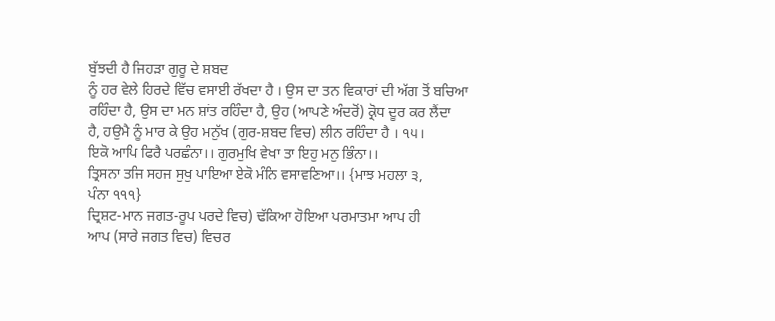ਬੁੱਝਦੀ ਹੈ ਜਿਹੜਾ ਗੁਰੂ ਦੇ ਸ਼ਬਦ
ਨੂੰ ਹਰ ਵੇਲੇ ਹਿਰਦੇ ਵਿੱਚ ਵਸਾਈ ਰੱਖਦਾ ਹੈ । ਉਸ ਦਾ ਤਨ ਵਿਕਾਰਾਂ ਦੀ ਅੱਗ ਤੋਂ ਬਚਿਆ
ਰਹਿੰਦਾ ਹੈ, ਉਸ ਦਾ ਮਨ ਸ਼ਾਂਤ ਰਹਿੰਦਾ ਹੈ, ਉਹ (ਆਪਣੇ ਅੰਦਰੋਂ) ਕ੍ਰੋਧ ਦੂਰ ਕਰ ਲੈਂਦਾ
ਹੈ, ਹਉਮੈ ਨੂੰ ਮਾਰ ਕੇ ਉਹ ਮਨੁੱਖ (ਗੁਰ-ਸ਼ਬਦ ਵਿਚ) ਲੀਨ ਰਹਿੰਦਾ ਹੈ । ੧੫।
ਇਕੋ ਆਪਿ ਫਿਰੈ ਪਰਛੰਨਾ।। ਗੁਰਮੁਖਿ ਵੇਖਾ ਤਾ ਇਹੁ ਮਨੁ ਭਿੰਨਾ।।
ਤ੍ਰਿਸਨਾ ਤਜਿ ਸਹਜ ਸੁਖੁ ਪਾਇਆ ਏਕੋ ਮੰਨਿ ਵਸਾਵਣਿਆ।। {ਮਾਝ ਮਹਲਾ ੩,
ਪੰਨਾ ੧੧੧}
ਦ੍ਰਿਸ਼ਟ-ਮਾਨ ਜਗਤ-ਰੂਪ ਪਰਦੇ ਵਿਚ) ਢੱਕਿਆ ਹੋਇਆ ਪਰਮਾਤਮਾ ਆਪ ਹੀ
ਆਪ (ਸਾਰੇ ਜਗਤ ਵਿਚ) ਵਿਚਰ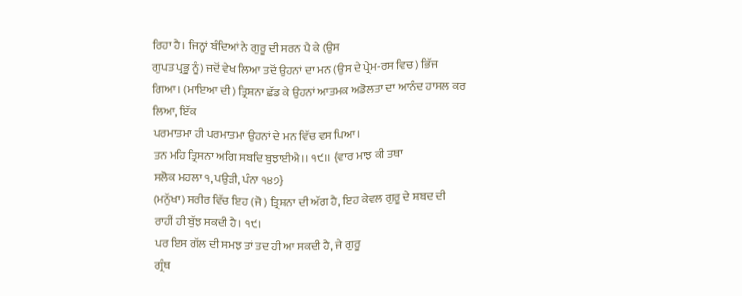ਰਿਹਾ ਹੈ। ਜਿਨ੍ਹਾਂ ਬੰਦਿਆਂ ਨੇ ਗੁਰੂ ਦੀ ਸਰਨ ਪੈ ਕੇ (ਉਸ
ਗੁਪਤ ਪ੍ਰਭੂ ਨੂੰ) ਜਦੋਂ ਵੇਖ ਲਿਆ ਤਦੋਂ ਉਹਨਾਂ ਦਾ ਮਨ (ਉਸ ਦੇ ਪ੍ਰੇਮ-ਰਸ ਵਿਚ) ਭਿੱਜ
ਗਿਆ। (ਮਾਇਆ ਦੀ) ਤ੍ਰਿਸ਼ਨਾ ਛੱਡ ਕੇ ਉਹਨਾਂ ਆਤਮਕ ਅਡੋਲਤਾ ਦਾ ਆਨੰਦ ਹਾਸਲ ਕਰ ਲਿਆ, ਇੱਕ
ਪਰਮਾਤਮਾ ਹੀ ਪਰਮਾਤਮਾ ਉਹਨਾਂ ਦੇ ਮਨ ਵਿੱਚ ਵਸ ਪਿਆ।
ਤਨ ਮਹਿ ਤ੍ਰਿਸਨਾ ਅਗਿ ਸਬਦਿ ਬੁਝਾਈਐ।। ੧੯।। {ਵਾਰ ਮਾਝ ਕੀ ਤਥਾ
ਸਲੋਕ ਮਹਲਾ ੧, ਪਉੜੀ, ਪੰਨਾ ੧੪੭}
(ਮਨੁੱਖਾ) ਸਰੀਰ ਵਿੱਚ ਇਹ (ਜੋ) ਤ੍ਰਿਸ਼ਨਾ ਦੀ ਅੱਗ ਹੈ, ਇਹ ਕੇਵਲ ਗੁਰੂ ਦੇ ਸ਼ਬਦ ਦੀ
ਰਾਹੀਂ ਹੀ ਬੁੱਝ ਸਕਦੀ ਹੈ। ੧੯।
ਪਰ ਇਸ ਗੱਲ ਦੀ ਸਮਝ ਤਾਂ ਤਦ ਹੀ ਆ ਸਕਦੀ ਹੈ, ਜੇ ਗੁਰੂ
ਗ੍ਰੰਥ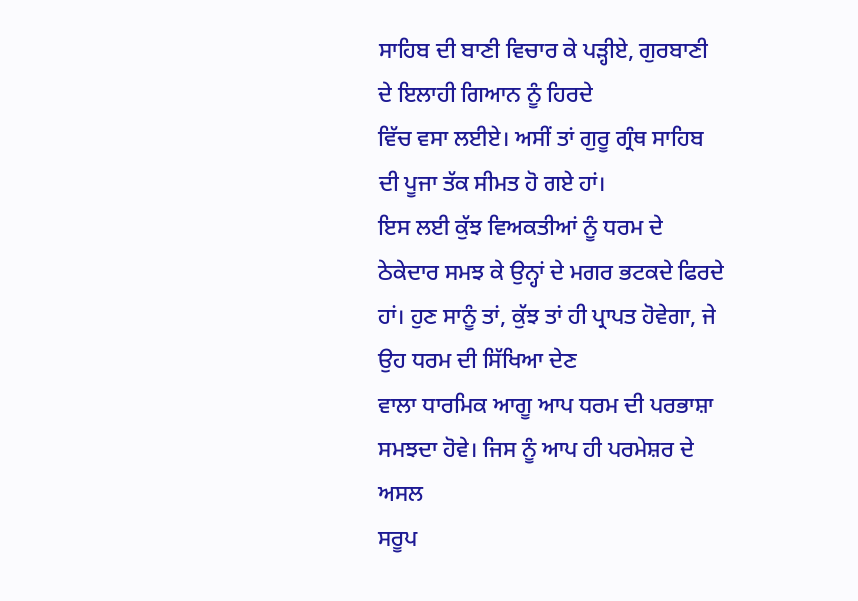ਸਾਹਿਬ ਦੀ ਬਾਣੀ ਵਿਚਾਰ ਕੇ ਪੜ੍ਹੀਏ, ਗੁਰਬਾਣੀ ਦੇ ਇਲਾਹੀ ਗਿਆਨ ਨੂੰ ਹਿਰਦੇ
ਵਿੱਚ ਵਸਾ ਲਈਏ। ਅਸੀਂ ਤਾਂ ਗੁਰੂ ਗ੍ਰੰਥ ਸਾਹਿਬ ਦੀ ਪੂਜਾ ਤੱਕ ਸੀਮਤ ਹੋ ਗਏ ਹਾਂ।
ਇਸ ਲਈ ਕੁੱਝ ਵਿਅਕਤੀਆਂ ਨੂੰ ਧਰਮ ਦੇ ਠੇਕੇਦਾਰ ਸਮਝ ਕੇ ਉਨ੍ਹਾਂ ਦੇ ਮਗਰ ਭਟਕਦੇ ਫਿਰਦੇ
ਹਾਂ। ਹੁਣ ਸਾਨੂੰ ਤਾਂ, ਕੁੱਝ ਤਾਂ ਹੀ ਪ੍ਰਾਪਤ ਹੋਵੇਗਾ, ਜੇ ਉਹ ਧਰਮ ਦੀ ਸਿੱਖਿਆ ਦੇਣ
ਵਾਲਾ ਧਾਰਮਿਕ ਆਗੂ ਆਪ ਧਰਮ ਦੀ ਪਰਭਾਸ਼ਾ ਸਮਝਦਾ ਹੋਵੇ। ਜਿਸ ਨੂੰ ਆਪ ਹੀ ਪਰਮੇਸ਼ਰ ਦੇ ਅਸਲ
ਸਰੂਪ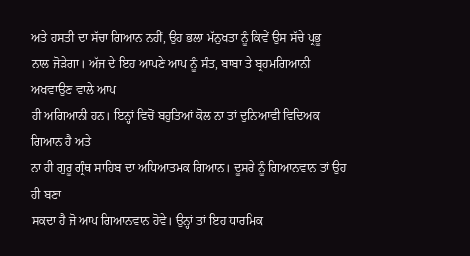ਅਤੇ ਹਸਤੀ ਦਾ ਸੱਚਾ ਗਿਆਨ ਨਹੀਂ, ਉਹ ਭਲਾ ਮੱਨੁਖਤਾ ਨੂੰ ਕਿਵੇਂ ਉਸ ਸੱਚੇ ਪ੍ਰਭੂ
ਨਾਲ ਜੋੜੇਗਾ। ਅੱਜ ਦੇ ਇਹ ਆਪਣੇ ਆਪ ਨੂੰ ਸੰਤ, ਬਾਬਾ ਤੇ ਬ੍ਰਹਮਗਿਆਨੀ ਅਖਵਾਉਣ ਵਾਲੇ ਆਪ
ਹੀ ਅਗਿਆਨੀ ਹਨ। ਇਨ੍ਹਾਂ ਵਿਚੋਂ ਬਹੁਤਿਆਂ ਕੋਲ ਨਾ ਤਾਂ ਦੁਨਿਆਵੀ ਵਿਦਿਅਕ ਗਿਆਨ ਹੈ ਅਤੇ
ਨਾ ਹੀ ਗੁਰੂ ਗ੍ਰੰਥ ਸਾਹਿਬ ਦਾ ਅਧਿਆਤਮਕ ਗਿਆਨ। ਦੂਸਰੇ ਨੂੰ ਗਿਆਨਵਾਨ ਤਾਂ ਉਹ ਹੀ ਬਣਾ
ਸਕਦਾ ਹੈ ਜੋ ਆਪ ਗਿਆਨਵਾਨ ਹੋਵੇ। ਉਨ੍ਹਾਂ ਤਾਂ ਇਹ ਧਾਰਮਿਕ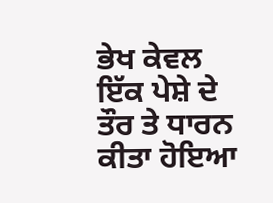ਭੇਖ ਕੇਵਲ ਇੱਕ ਪੇਸ਼ੇ ਦੇ
ਤੌਰ ਤੇ ਧਾਰਨ ਕੀਤਾ ਹੋਇਆ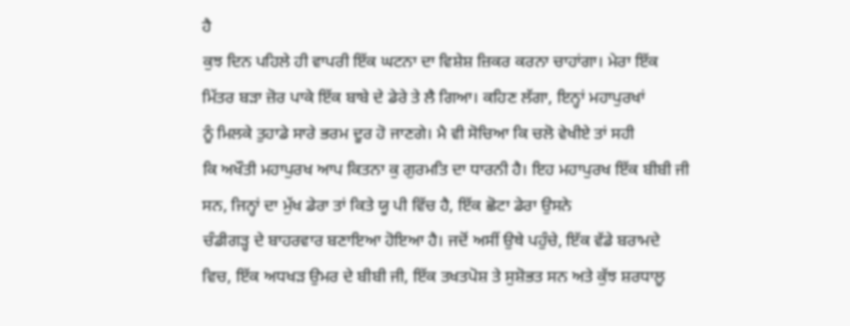ਹੈ
ਕੁਝ ਦਿਨ ਪਹਿਲੇ ਹੀ ਵਾਪਰੀ ਇੱਕ ਘਟਨਾ ਦਾ ਵਿਸ਼ੇਸ਼ ਜ਼ਿਕਰ ਕਰਨਾ ਚਾਹਾਂਗਾ। ਮੇਰਾ ਇੱਕ
ਮਿੱਤਰ ਬੜਾ ਜ਼ੋਰ ਪਾਕੇ ਇੱਕ ਬਾਬੇ ਦੇ ਡੇਰੇ ਤੇ ਲੈ ਗਿਆ। ਕਹਿਣ ਲੱਗਾ, ਇਨ੍ਹਾਂ ਮਹਾਪੁਰਖਾਂ
ਨੂੰ ਮਿਲਕੇ ਤੁਹਾਡੇ ਸਾਰੇ ਭਰਮ ਦੂਰ ਹੋ ਜਾਣਗੇ। ਮੈ ਵੀ ਸੋਚਿਆ ਕਿ ਚਲੋ ਵੇਖੀਏ ਤਾਂ ਸਹੀ
ਕਿ ਅਖੌਤੀ ਮਹਾਪੁਰਖ ਆਪ ਕਿਤਨਾ ਕੁ ਗੁਰਮਤਿ ਦਾ ਧਾਰਨੀ ਹੈ। ਇਹ ਮਹਾਪੁਰਖ ਇੱਕ ਬੀਬੀ ਜੀ
ਸਨ, ਜਿਨ੍ਹਾਂ ਦਾ ਮੁੱਖ ਡੇਰਾ ਤਾਂ ਕਿਤੇ ਯੂ ਪੀ ਵਿੱਚ ਹੈ, ਇੱਕ ਛੋਟਾ ਡੇਰਾ ਉਸਨੇ
ਚੰਡੀਗੜ੍ਹ ਦੇ ਬਾਹਰਵਾਰ ਬਣਾਇਆ ਹੋਇਆ ਹੈ। ਜਦੋਂ ਅਸੀਂ ਉਥੇ ਪਹੁੰਚੇ, ਇੱਕ ਵੱਡੇ ਬਰਾਮਦੇ
ਵਿਚ, ਇੱਕ ਅਧਖੜ ਉਮਰ ਦੇ ਬੀਬੀ ਜੀ, ਇੱਕ ਤਖਤਪੋਸ਼ ਤੇ ਸੁਸ਼ੋਭਤ ਸਨ ਅਤੇ ਕੁੱਝ ਸ਼ਰਧਾਲੂ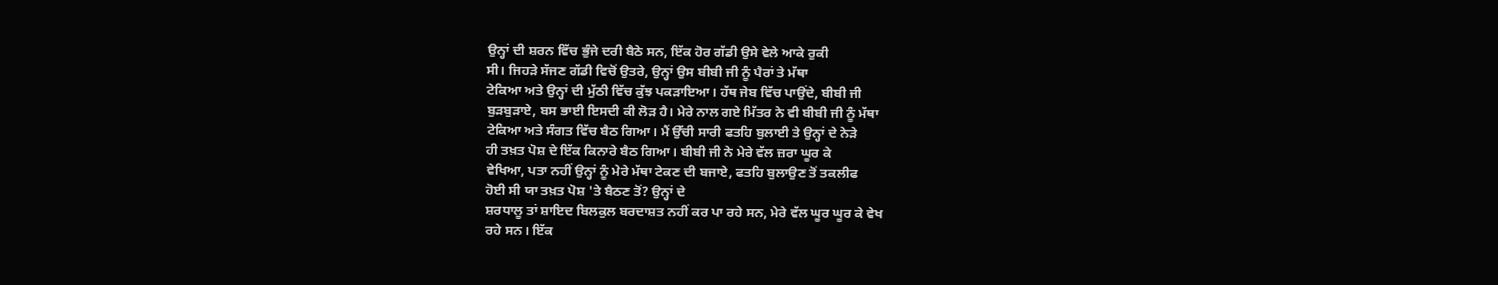ਉਨ੍ਹਾਂ ਦੀ ਸ਼ਰਨ ਵਿੱਚ ਭੁੰਜੇ ਦਰੀ ਬੈਠੇ ਸਨ, ਇੱਕ ਹੋਰ ਗੱਡੀ ਉਸੇ ਵੇਲੇ ਆਕੇ ਰੁਕੀ
ਸੀ। ਜਿਹੜੇ ਸੱਜਣ ਗੱਡੀ ਵਿਚੋਂ ਉਤਰੇ, ਉਨ੍ਹਾਂ ਉਸ ਬੀਬੀ ਜੀ ਨੂੰ ਪੈਰਾਂ ਤੇ ਮੱਥਾ
ਟੇਕਿਆ ਅਤੇ ਉਨ੍ਹਾਂ ਦੀ ਮੁੱਠੀ ਵਿੱਚ ਕੁੱਝ ਪਕੜਾਇਆ। ਹੱਥ ਜੇਬ ਵਿੱਚ ਪਾਉਂਦੇ, ਬੀਬੀ ਜੀ
ਬੁੜਬੁੜਾਏ, ਬਸ ਭਾਈ ਇਸਦੀ ਕੀ ਲੋੜ ਹੈ। ਮੇਰੇ ਨਾਲ ਗਏ ਮਿੱਤਰ ਨੇ ਵੀ ਬੀਬੀ ਜੀ ਨੂੰ ਮੱਥਾ
ਟੇਕਿਆ ਅਤੇ ਸੰਗਤ ਵਿੱਚ ਬੈਠ ਗਿਆ। ਮੈਂ ਉੱਚੀ ਸਾਰੀ ਫਤਹਿ ਬੁਲਾਈ ਤੇ ਉਨ੍ਹਾਂ ਦੇ ਨੇੜੇ
ਹੀ ਤਖ਼ਤ ਪੋਸ਼ ਦੇ ਇੱਕ ਕਿਨਾਰੇ ਬੈਠ ਗਿਆ। ਬੀਬੀ ਜੀ ਨੇ ਮੇਰੇ ਵੱਲ ਜ਼ਰਾ ਘੂਰ ਕੇ
ਵੇਖਿਆ, ਪਤਾ ਨਹੀਂ ਉਨ੍ਹਾਂ ਨੂੰ ਮੇਰੇ ਮੱਥਾ ਟੇਕਣ ਦੀ ਬਜਾਏ, ਫਤਹਿ ਬੁਲਾਉਣ ਤੋਂ ਤਕਲੀਫ
ਹੋਈ ਸੀ ਯਾ ਤਖ਼ਤ ਪੋਸ਼ 'ਤੇ ਬੈਠਣ ਤੋਂ? ਉਨ੍ਹਾਂ ਦੇ
ਸ਼ਰਧਾਲੂ ਤਾਂ ਸ਼ਾਇਦ ਬਿਲਕੁਲ ਬਰਦਾਸ਼ਤ ਨਹੀਂ ਕਰ ਪਾ ਰਹੇ ਸਨ, ਮੇਰੇ ਵੱਲ ਘੂਰ ਘੂਰ ਕੇ ਵੇਖ
ਰਹੇ ਸਨ। ਇੱਕ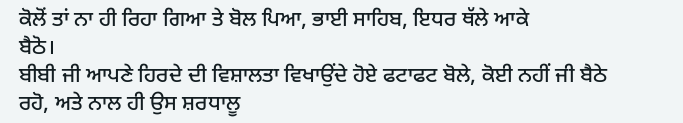ਕੋਲੋਂ ਤਾਂ ਨਾ ਹੀ ਰਿਹਾ ਗਿਆ ਤੇ ਬੋਲ ਪਿਆ, ਭਾਈ ਸਾਹਿਬ, ਇਧਰ ਥੱਲੇ ਆਕੇ
ਬੈਠੋ।
ਬੀਬੀ ਜੀ ਆਪਣੇ ਹਿਰਦੇ ਦੀ ਵਿਸ਼ਾਲਤਾ ਵਿਖਾਉਂਦੇ ਹੋਏ ਫਟਾਫਟ ਬੋਲੇ, ਕੋਈ ਨਹੀਂ ਜੀ ਬੈਠੇ
ਰਹੋ, ਅਤੇ ਨਾਲ ਹੀ ਉਸ ਸ਼ਰਧਾਲੂ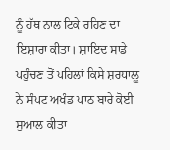ਨੂੰ ਹੱਥ ਨਾਲ ਟਿਕੇ ਰਹਿਣ ਦਾ ਇਸ਼ਾਰਾ ਕੀਤਾ। ਸ਼ਾਇਦ ਸਾਡੇ
ਪਹੁੰਚਣ ਤੋਂ ਪਹਿਲਾਂ ਕਿਸੇ ਸ਼ਰਧਾਲੂ ਨੇ ਸੰਪਟ ਅਖੰਡ ਪਾਠ ਬਾਰੇ ਕੋਈ ਸੁਆਲ ਕੀਤਾ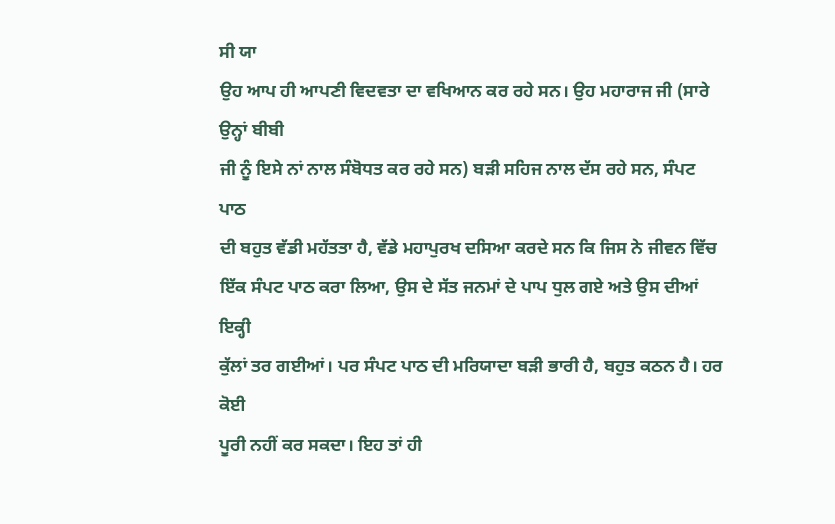ਸੀ ਯਾ
ਉਹ ਆਪ ਹੀ ਆਪਣੀ ਵਿਦਵਤਾ ਦਾ ਵਖਿਆਨ ਕਰ ਰਹੇ ਸਨ। ਉਹ ਮਹਾਰਾਜ ਜੀ (ਸਾਰੇ ਉਨ੍ਹਾਂ ਬੀਬੀ
ਜੀ ਨੂੰ ਇਸੇ ਨਾਂ ਨਾਲ ਸੰਬੋਧਤ ਕਰ ਰਹੇ ਸਨ) ਬੜੀ ਸਹਿਜ ਨਾਲ ਦੱਸ ਰਹੇ ਸਨ, ਸੰਪਟ ਪਾਠ
ਦੀ ਬਹੁਤ ਵੱਡੀ ਮਹੱਤਤਾ ਹੈ, ਵੱਡੇ ਮਹਾਪੁਰਖ ਦਸਿਆ ਕਰਦੇ ਸਨ ਕਿ ਜਿਸ ਨੇ ਜੀਵਨ ਵਿੱਚ
ਇੱਕ ਸੰਪਟ ਪਾਠ ਕਰਾ ਲਿਆ, ਉਸ ਦੇ ਸੱਤ ਜਨਮਾਂ ਦੇ ਪਾਪ ਧੁਲ ਗਏ ਅਤੇ ਉਸ ਦੀਆਂ ਇਕ੍ਹੀ
ਕੁੱਲਾਂ ਤਰ ਗਈਆਂ। ਪਰ ਸੰਪਟ ਪਾਠ ਦੀ ਮਰਿਯਾਦਾ ਬੜੀ ਭਾਰੀ ਹੈ, ਬਹੁਤ ਕਠਨ ਹੈ। ਹਰ ਕੋਈ
ਪੂਰੀ ਨਹੀਂ ਕਰ ਸਕਦਾ। ਇਹ ਤਾਂ ਹੀ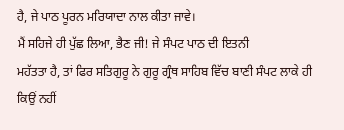ਹੈ, ਜੇ ਪਾਠ ਪੂਰਨ ਮਰਿਯਾਦਾ ਨਾਲ ਕੀਤਾ ਜਾਵੇ।
ਮੈਂ ਸਹਿਜੇ ਹੀ ਪੁੱਛ ਲਿਆ, ਭੈਣ ਜੀ! ਜੇ ਸੰਪਟ ਪਾਠ ਦੀ ਇਤਨੀ
ਮਹੱਤਤਾ ਹੈ, ਤਾਂ ਫਿਰ ਸਤਿਗੁਰੂ ਨੇ ਗੁਰੂ ਗ੍ਰੰਥ ਸਾਹਿਬ ਵਿੱਚ ਬਾਣੀ ਸੰਪਟ ਲਾਕੇ ਹੀ
ਕਿਉਂ ਨਹੀਂ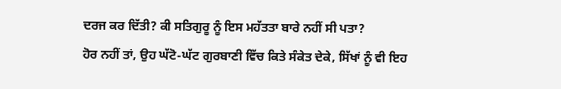ਦਰਜ ਕਰ ਦਿੱਤੀ? ਕੀ ਸਤਿਗੁਰੂ ਨੂੰ ਇਸ ਮਹੱਤਤਾ ਬਾਰੇ ਨਹੀਂ ਸੀ ਪਤਾ?
ਹੋਰ ਨਹੀਂ ਤਾਂ, ਉਹ ਘੱਟੋ-ਘੱਟ ਗੁਰਬਾਣੀ ਵਿੱਚ ਕਿਤੇ ਸੰਕੇਤ ਦੇਕੇ, ਸਿੱਖਾਂ ਨੂੰ ਵੀ ਇਹ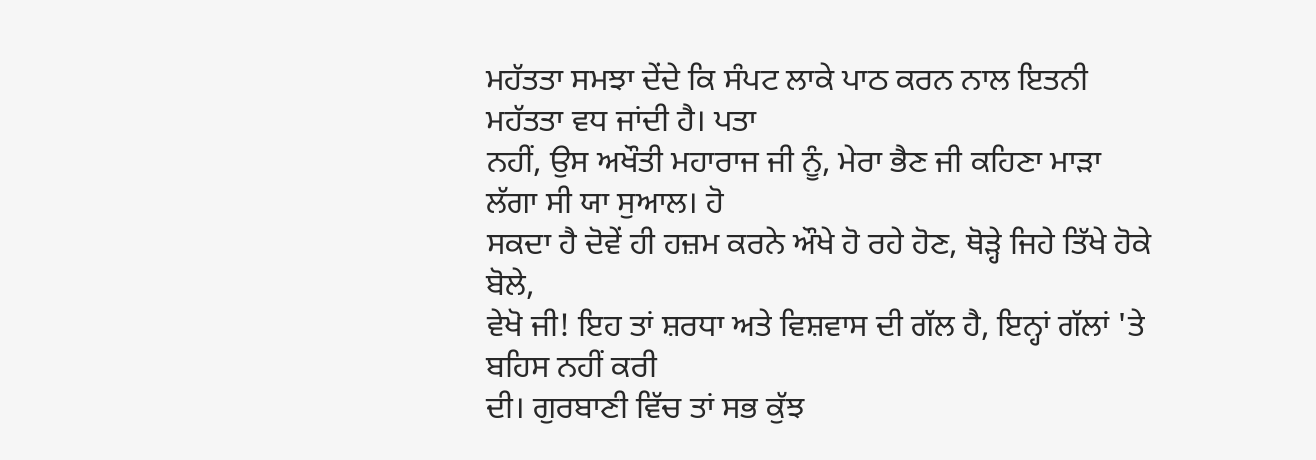ਮਹੱਤਤਾ ਸਮਝਾ ਦੇਂਦੇ ਕਿ ਸੰਪਟ ਲਾਕੇ ਪਾਠ ਕਰਨ ਨਾਲ ਇਤਨੀ ਮਹੱਤਤਾ ਵਧ ਜਾਂਦੀ ਹੈ। ਪਤਾ
ਨਹੀਂ, ਉਸ ਅਖੌਤੀ ਮਹਾਰਾਜ ਜੀ ਨੂੰ, ਮੇਰਾ ਭੈਣ ਜੀ ਕਹਿਣਾ ਮਾੜਾ ਲੱਗਾ ਸੀ ਯਾ ਸੁਆਲ। ਹੋ
ਸਕਦਾ ਹੈ ਦੋਵੇਂ ਹੀ ਹਜ਼ਮ ਕਰਨੇ ਔਖੇ ਹੋ ਰਹੇ ਹੋਣ, ਥੋੜ੍ਹੇ ਜਿਹੇ ਤਿੱਖੇ ਹੋਕੇ ਬੋਲੇ,
ਵੇਖੋ ਜੀ! ਇਹ ਤਾਂ ਸ਼ਰਧਾ ਅਤੇ ਵਿਸ਼ਵਾਸ ਦੀ ਗੱਲ ਹੈ, ਇਨ੍ਹਾਂ ਗੱਲਾਂ 'ਤੇ ਬਹਿਸ ਨਹੀਂ ਕਰੀ
ਦੀ। ਗੁਰਬਾਣੀ ਵਿੱਚ ਤਾਂ ਸਭ ਕੁੱਝ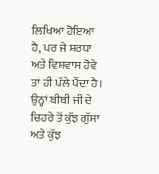ਲਿਖਿਆ ਹੋਇਆ ਹੈ, ਪਰ ਜੇ ਸ਼ਰਧਾ ਅਤੇ ਵਿਸ਼ਵਾਸ ਹੋਵੇ
ਤਾਂ ਹੀ ਪੱਲੇ ਪੈਂਦਾ ਹੈ। ਉਨ੍ਹਾਂ ਬੀਬੀ ਜੀ ਦੇ ਚਿਹਰੇ ਤੋਂ ਕੁੱਝ ਗੁੱਸਾ ਅਤੇ ਕੁੱਝ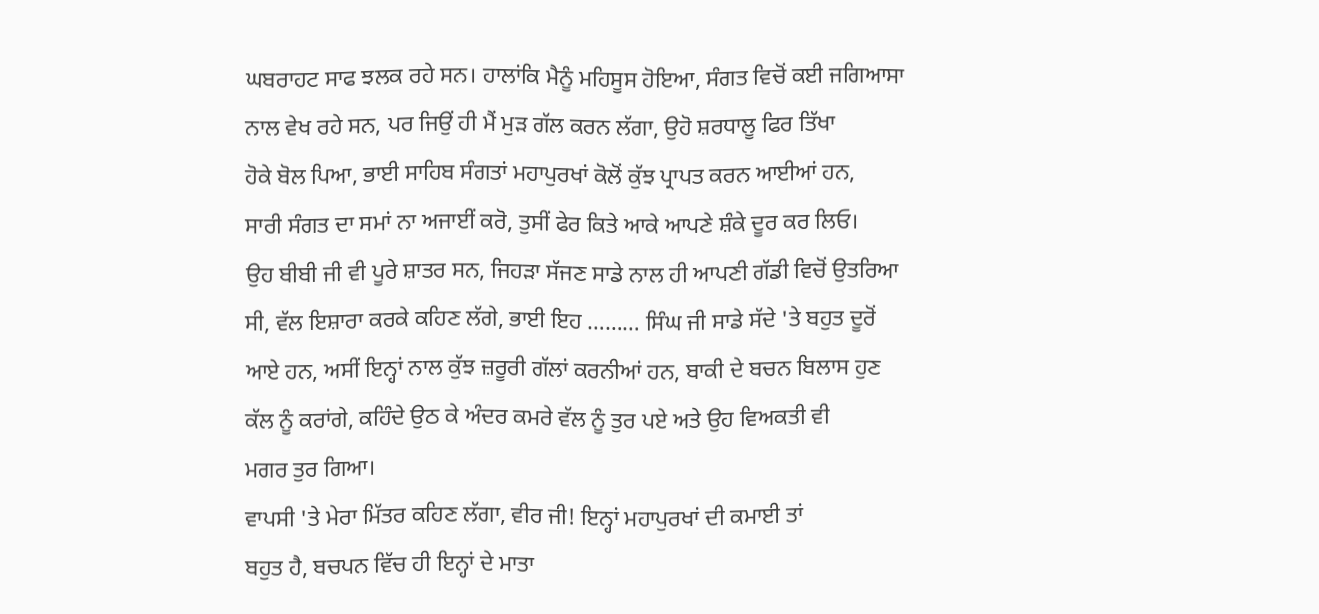ਘਬਰਾਹਟ ਸਾਫ ਝਲਕ ਰਹੇ ਸਨ। ਹਾਲਾਂਕਿ ਮੈਨੂੰ ਮਹਿਸੂਸ ਹੋਇਆ, ਸੰਗਤ ਵਿਚੋਂ ਕਈ ਜਗਿਆਸਾ
ਨਾਲ ਵੇਖ ਰਹੇ ਸਨ, ਪਰ ਜਿਉਂ ਹੀ ਮੈਂ ਮੁੜ ਗੱਲ ਕਰਨ ਲੱਗਾ, ਉਹੋ ਸ਼ਰਧਾਲੂ ਫਿਰ ਤਿੱਖਾ
ਹੋਕੇ ਬੋਲ ਪਿਆ, ਭਾਈ ਸਾਹਿਬ ਸੰਗਤਾਂ ਮਹਾਪੁਰਖਾਂ ਕੋਲੋਂ ਕੁੱਝ ਪ੍ਰਾਪਤ ਕਰਨ ਆਈਆਂ ਹਨ,
ਸਾਰੀ ਸੰਗਤ ਦਾ ਸਮਾਂ ਨਾ ਅਜਾਈਂ ਕਰੋ, ਤੁਸੀਂ ਫੇਰ ਕਿਤੇ ਆਕੇ ਆਪਣੇ ਸ਼ੰਕੇ ਦੂਰ ਕਰ ਲਿਓ।
ਉਹ ਬੀਬੀ ਜੀ ਵੀ ਪੂਰੇ ਸ਼ਾਤਰ ਸਨ, ਜਿਹੜਾ ਸੱਜਣ ਸਾਡੇ ਨਾਲ ਹੀ ਆਪਣੀ ਗੱਡੀ ਵਿਚੋਂ ਉਤਰਿਆ
ਸੀ, ਵੱਲ ਇਸ਼ਾਰਾ ਕਰਕੇ ਕਹਿਣ ਲੱਗੇ, ਭਾਈ ਇਹ ……… ਸਿੰਘ ਜੀ ਸਾਡੇ ਸੱਦੇ 'ਤੇ ਬਹੁਤ ਦੂਰੋਂ
ਆਏ ਹਨ, ਅਸੀਂ ਇਨ੍ਹਾਂ ਨਾਲ ਕੁੱਝ ਜ਼ਰੂਰੀ ਗੱਲਾਂ ਕਰਨੀਆਂ ਹਨ, ਬਾਕੀ ਦੇ ਬਚਨ ਬਿਲਾਸ ਹੁਣ
ਕੱਲ ਨੂੰ ਕਰਾਂਗੇ, ਕਹਿੰਦੇ ਉਠ ਕੇ ਅੰਦਰ ਕਮਰੇ ਵੱਲ ਨੂੰ ਤੁਰ ਪਏ ਅਤੇ ਉਹ ਵਿਅਕਤੀ ਵੀ
ਮਗਰ ਤੁਰ ਗਿਆ।
ਵਾਪਸੀ 'ਤੇ ਮੇਰਾ ਮਿੱਤਰ ਕਹਿਣ ਲੱਗਾ, ਵੀਰ ਜੀ! ਇਨ੍ਹਾਂ ਮਹਾਪੁਰਖਾਂ ਦੀ ਕਮਾਈ ਤਾਂ
ਬਹੁਤ ਹੈ, ਬਚਪਨ ਵਿੱਚ ਹੀ ਇਨ੍ਹਾਂ ਦੇ ਮਾਤਾ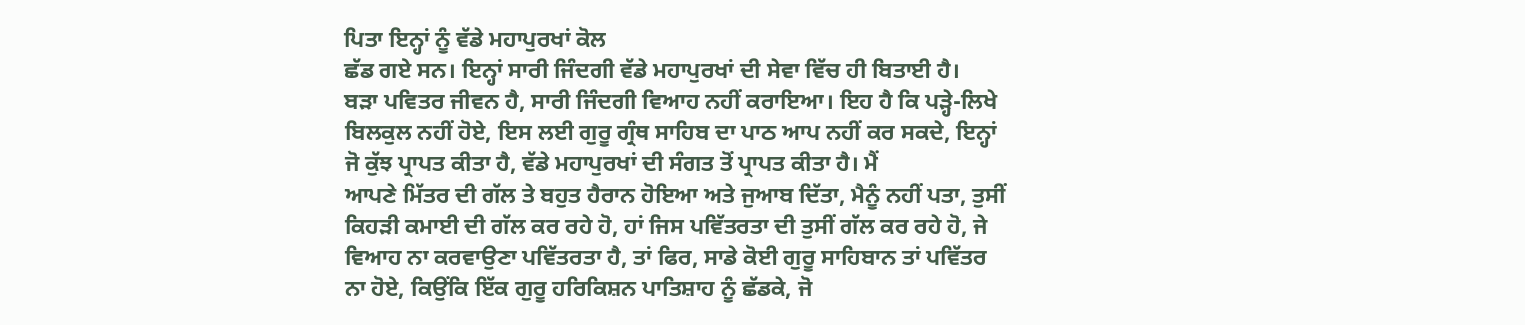ਪਿਤਾ ਇਨ੍ਹਾਂ ਨੂੰ ਵੱਡੇ ਮਹਾਪੁਰਖਾਂ ਕੋਲ
ਛੱਡ ਗਏ ਸਨ। ਇਨ੍ਹਾਂ ਸਾਰੀ ਜਿੰਦਗੀ ਵੱਡੇ ਮਹਾਪੁਰਖਾਂ ਦੀ ਸੇਵਾ ਵਿੱਚ ਹੀ ਬਿਤਾਈ ਹੈ।
ਬੜਾ ਪਵਿਤਰ ਜੀਵਨ ਹੈ, ਸਾਰੀ ਜਿੰਦਗੀ ਵਿਆਹ ਨਹੀਂ ਕਰਾਇਆ। ਇਹ ਹੈ ਕਿ ਪੜ੍ਹੇ-ਲਿਖੇ
ਬਿਲਕੁਲ ਨਹੀਂ ਹੋਏ, ਇਸ ਲਈ ਗੁਰੂ ਗ੍ਰੰਥ ਸਾਹਿਬ ਦਾ ਪਾਠ ਆਪ ਨਹੀਂ ਕਰ ਸਕਦੇ, ਇਨ੍ਹਾਂ
ਜੋ ਕੁੱਝ ਪ੍ਰਾਪਤ ਕੀਤਾ ਹੈ, ਵੱਡੇ ਮਹਾਪੁਰਖਾਂ ਦੀ ਸੰਗਤ ਤੋਂ ਪ੍ਰਾਪਤ ਕੀਤਾ ਹੈ। ਮੈਂ
ਆਪਣੇ ਮਿੱਤਰ ਦੀ ਗੱਲ ਤੇ ਬਹੁਤ ਹੈਰਾਨ ਹੋਇਆ ਅਤੇ ਜੁਆਬ ਦਿੱਤਾ, ਮੈਨੂੰ ਨਹੀਂ ਪਤਾ, ਤੁਸੀਂ
ਕਿਹੜੀ ਕਮਾਈ ਦੀ ਗੱਲ ਕਰ ਰਹੇ ਹੋ, ਹਾਂ ਜਿਸ ਪਵਿੱਤਰਤਾ ਦੀ ਤੁਸੀਂ ਗੱਲ ਕਰ ਰਹੇ ਹੋ, ਜੇ
ਵਿਆਹ ਨਾ ਕਰਵਾਉਣਾ ਪਵਿੱਤਰਤਾ ਹੈ, ਤਾਂ ਫਿਰ, ਸਾਡੇ ਕੋਈ ਗੁਰੂ ਸਾਹਿਬਾਨ ਤਾਂ ਪਵਿੱਤਰ
ਨਾ ਹੋਏ, ਕਿਉਂਕਿ ਇੱਕ ਗੁਰੂ ਹਰਿਕਿਸ਼ਨ ਪਾਤਿਸ਼ਾਹ ਨੂੰ ਛੱਡਕੇ, ਜੋ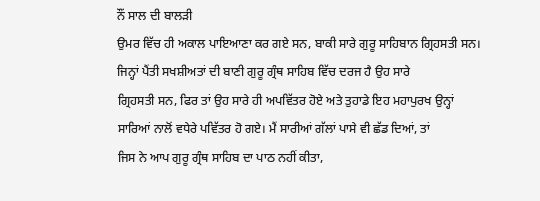ਨੌਂ ਸਾਲ ਦੀ ਬਾਲੜੀ
ਉਮਰ ਵਿੱਚ ਹੀ ਅਕਾਲ ਪਾਇਆਣਾ ਕਰ ਗਏ ਸਨ, ਬਾਕੀ ਸਾਰੇ ਗੁਰੂ ਸਾਹਿਬਾਨ ਗ੍ਰਿਹਸਤੀ ਸਨ।
ਜਿਨ੍ਹਾਂ ਪੈਂਤੀ ਸਖਸ਼ੀਅਤਾਂ ਦੀ ਬਾਣੀ ਗੁਰੂ ਗ੍ਰੰਥ ਸਾਹਿਬ ਵਿੱਚ ਦਰਜ ਹੈ ਉਹ ਸਾਰੇ
ਗ੍ਰਿਹਸਤੀ ਸਨ, ਫਿਰ ਤਾਂ ਉਹ ਸਾਰੇ ਹੀ ਅਪਵਿੱਤਰ ਹੋਏ ਅਤੇ ਤੁਹਾਡੇ ਇਹ ਮਹਾਪੁਰਖ ਉਨ੍ਹਾਂ
ਸਾਰਿਆਂ ਨਾਲੋਂ ਵਧੇਰੇ ਪਵਿੱਤਰ ਹੋ ਗਏ। ਮੈਂ ਸਾਰੀਆਂ ਗੱਲਾਂ ਪਾਸੇ ਵੀ ਛੱਡ ਦਿਆਂ, ਤਾਂ
ਜਿਸ ਨੇ ਆਪ ਗੁਰੂ ਗ੍ਰੰਥ ਸਾਹਿਬ ਦਾ ਪਾਠ ਨਹੀਂ ਕੀਤਾ,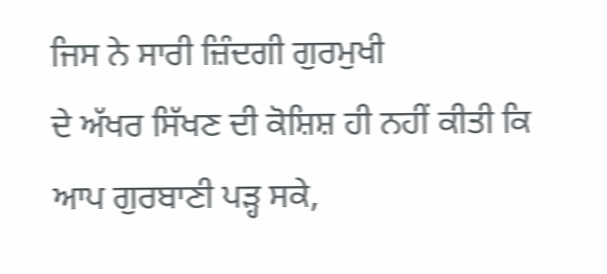ਜਿਸ ਨੇ ਸਾਰੀ ਜ਼ਿੰਦਗੀ ਗੁਰਮੁਖੀ
ਦੇ ਅੱਖਰ ਸਿੱਖਣ ਦੀ ਕੋਸ਼ਿਸ਼ ਹੀ ਨਹੀਂ ਕੀਤੀ ਕਿ ਆਪ ਗੁਰਬਾਣੀ ਪੜ੍ਹ ਸਕੇ,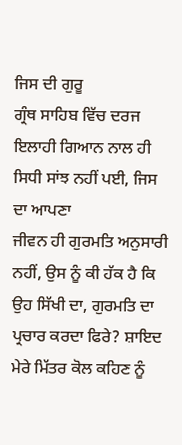ਜਿਸ ਦੀ ਗੁਰੂ
ਗ੍ਰੰਥ ਸਾਹਿਬ ਵਿੱਚ ਦਰਜ ਇਲਾਹੀ ਗਿਆਨ ਨਾਲ ਹੀ ਸਿਧੀ ਸਾਂਝ ਨਹੀਂ ਪਈ, ਜਿਸ ਦਾ ਆਪਣਾ
ਜੀਵਨ ਹੀ ਗੁਰਮਤਿ ਅਨੁਸਾਰੀ ਨਹੀਂ, ਉਸ ਨੂੰ ਕੀ ਹੱਕ ਹੈ ਕਿ ਉਹ ਸਿੱਖੀ ਦਾ, ਗੁਰਮਤਿ ਦਾ
ਪ੍ਰਚਾਰ ਕਰਦਾ ਫਿਰੇ? ਸ਼ਾਇਦ ਮੇਰੇ ਮਿੱਤਰ ਕੋਲ ਕਹਿਣ ਨੂੰ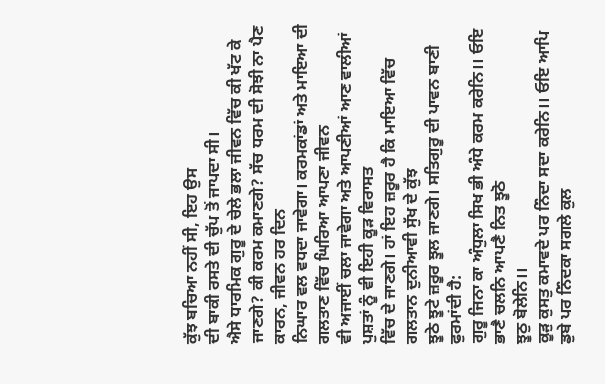ਕੁੱਝ ਬਚਿਆ ਨਹੀਂ ਸੀ, ਇਹ ਉਸ
ਦੀ ਬਾਕੀ ਰਸਤੇ ਦੀ ਚੁੱਪ ਤੋਂ ਜਾਪਦਾ ਸੀ।
ਐਸੇ ਧਾਰਮਿਕ ਗੁਰੂ ਦੇ ਚੇਲੇ ਭਲਾ ਜੀਵਨ ਵਿੱਚ ਕੀ ਖੱਟ ਕੇ
ਜਾਣਗੇ? ਕੀ ਕਰਮ ਕਮਾਣਗੇ? ਸੱਚ ਧਰਮ ਦੀ ਸੋਝੀ ਨਾ ਪੈਣ ਕਾਰਨ, ਜੀਵਨ ਹਰ ਦਿਨ
ਨਿਘਾਰ ਵਲ ਵਧਦਾ ਜਾਵੇਗਾ। ਕਰਮਕਾਂਡਾਂ ਅਤੇ ਮਾਇਆ ਦੀ ਗਲਤਾਣ ਵਿੱਚ ਘਿਰਿਆ ਆਪਣਾ ਜੀਵਨ
ਵੀ ਅਜਾਈਂ ਚਲਾ ਜਾਵੇਗਾ ਅਤੇ ਆਪਣੀਆਂ ਆਣ ਵਾਲੀਆਂ ਪੁਸ਼ਤਾਂ ਨੂੰ ਵੀ ਇਹੀ ਕੂੜ ਵਿਰਾਸਤ
ਵਿੱਚ ਦੇ ਜਾਣਗੇ। ਹਾਂ ਇਹ ਜ਼ਰੂਰ ਹੈ ਕਿ ਮਾਇਆ ਵਿੱਚ ਗਲਤਾਨ ਦੁਨੀਆਵੀ ਸੁੱਖ ਦੇ ਕੁੱਝ
ਝੂਠੇ ਝੂਟੇ ਜ਼ਰੂਰ ਝੂਲ ਜਾਣਗੇ। ਸਤਿਗੁਰੂ ਦੀ ਪਾਵਨ ਬਾਣੀ ਫੁਰਮਾਂਦੀ ਹੈ:
ਗੁਰੂ ਜਿਨਾ ਕਾ ਅੰਧੁਲਾ ਸਿਖ ਭੀ ਅੰਧੇ ਕਰਮ ਕਰੇਨਿ।। ਓਇ ਭਾਣੈ ਚਲਨਿ ਆਪਣੈ ਨਿਤ ਝੂਠੋ
ਝੂਠੁ ਬੋਲੇਨਿ।।
ਕੂੜੁ ਕੁਸਤੁ ਕਮਾਵਦੇ ਪਰ ਨਿੰਦਾ ਸਦਾ ਕਰੇਨਿ।। ਓਇ ਆਪਿ ਡੁਬੇ ਪਰ ਨਿੰਦਕਾ ਸਗਲੇ ਕੁਲ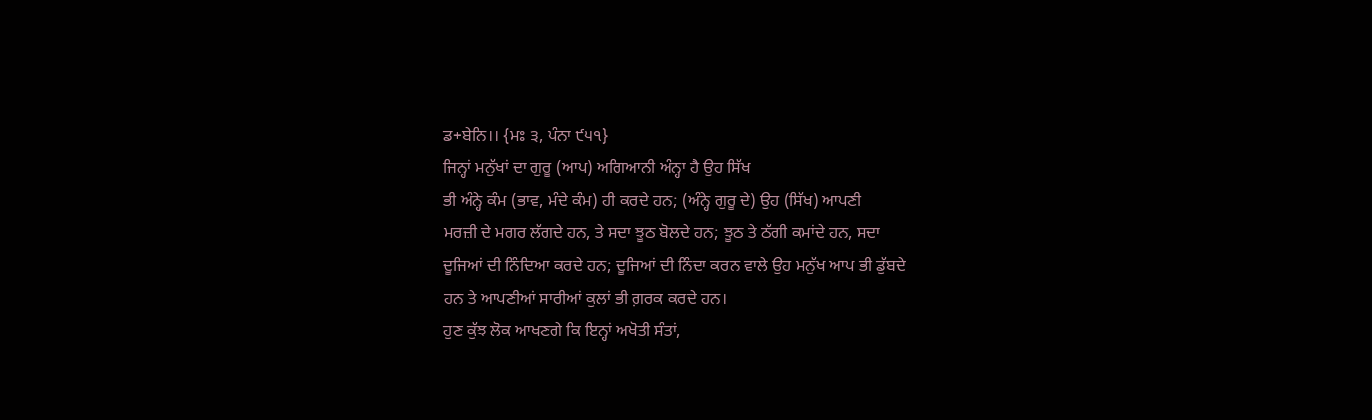ਡ+ਬੇਨਿ।। {ਮਃ ੩, ਪੰਨਾ ੯੫੧}
ਜਿਨ੍ਹਾਂ ਮਨੁੱਖਾਂ ਦਾ ਗੁਰੂ (ਆਪ) ਅਗਿਆਨੀ ਅੰਨ੍ਹਾ ਹੈ ਉਹ ਸਿੱਖ
ਭੀ ਅੰਨ੍ਹੇ ਕੰਮ (ਭਾਵ, ਮੰਦੇ ਕੰਮ) ਹੀ ਕਰਦੇ ਹਨ; (ਅੰਨ੍ਹੇ ਗੁਰੂ ਦੇ) ਉਹ (ਸਿੱਖ) ਆਪਣੀ
ਮਰਜ਼ੀ ਦੇ ਮਗਰ ਲੱਗਦੇ ਹਨ, ਤੇ ਸਦਾ ਝੂਠ ਬੋਲਦੇ ਹਨ; ਝੂਠ ਤੇ ਠੱਗੀ ਕਮਾਂਦੇ ਹਨ, ਸਦਾ
ਦੂਜਿਆਂ ਦੀ ਨਿੰਦਿਆ ਕਰਦੇ ਹਨ; ਦੂਜਿਆਂ ਦੀ ਨਿੰਦਾ ਕਰਨ ਵਾਲੇ ਉਹ ਮਨੁੱਖ ਆਪ ਭੀ ਡੁੱਬਦੇ
ਹਨ ਤੇ ਆਪਣੀਆਂ ਸਾਰੀਆਂ ਕੁਲਾਂ ਭੀ ਗ਼ਰਕ ਕਰਦੇ ਹਨ।
ਹੁਣ ਕੁੱਝ ਲੋਕ ਆਖਣਗੇ ਕਿ ਇਨ੍ਹਾਂ ਅਖੋਤੀ ਸੰਤਾਂ,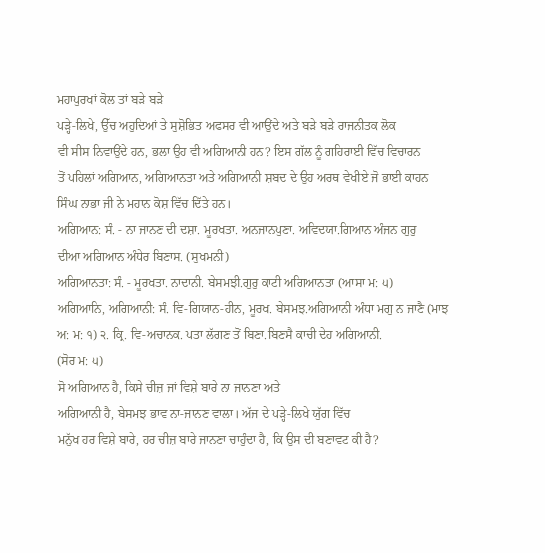ਮਹਾਪੁਰਖਾਂ ਕੋਲ ਤਾਂ ਬੜੇ ਬੜੇ
ਪੜ੍ਹੇ-ਲਿਖੇ, ਉੱਚ ਅਹੁਦਿਆਂ ਤੇ ਸੁਸ਼ੋਭਿਤ ਅਫਸਰ ਵੀ ਆਉਂਦੇ ਅਤੇ ਬੜੇ ਬੜੇ ਰਾਜਨੀਤਕ ਲੋਕ
ਵੀ ਸੀਸ ਨਿਵਾਉਂਦੇ ਹਨ, ਭਲਾ ਉਹ ਵੀ ਅਗਿਆਨੀ ਹਨ? ਇਸ ਗੱਲ ਨੂੰ ਗਹਿਰਾਈ ਵਿੱਚ ਵਿਚਾਰਨ
ਤੋਂ ਪਹਿਲਾਂ ਅਗਿਆਨ, ਅਗਿਆਨਤਾ ਅਤੇ ਅਗਿਆਨੀ ਸ਼ਬਦ ਦੇ ਉਹ ਅਰਥ ਵੇਖੀਏ ਜੋ ਭਾਈ ਕਾਹਨ
ਸਿੰਘ ਨਾਭਾ ਜੀ ਨੇ ਮਹਾਨ ਕੋਸ਼ ਵਿੱਚ ਦਿੱਤੇ ਹਨ।
ਅਗਿਆਨ: ਸੰ. - ਨਾ ਜਾਨਣ ਦੀ ਦਸ਼ਾ. ਮੂਰਖਤਾ. ਅਨਜਾਨਪੁਣਾ. ਅਵਿਦਯਾ.ਗਿਆਨ ਅੰਜਨ ਗੁਰੁ
ਦੀਆ ਅਗਿਆਨ ਅੰਧੇਰ ਬਿਣਾਸ. (ਸੁਖਮਨੀ)
ਅਗਿਆਨਤਾ: ਸੰ. - ਮੂਰਖਤਾ. ਨਾਦਾਨੀ. ਬੇਸਮਝੀ.ਗੁਰੁ ਕਾਟੀ ਅਗਿਆਨਤਾ (ਆਸਾ ਮ: ੫)
ਅਗਿਆਨਿ, ਅਗਿਆਨੀ: ਸੰ. ਵਿ-ਗਿਯਾਨ-ਹੀਨ, ਮੂਰਖ. ਬੇਸਮਝ.ਅਗਿਆਨੀ ਅੰਧਾ ਮਗੁ ਨ ਜਾਣੈ (ਮਾਝ
ਅ: ਮ: ੧) ੨. ਕ੍ਰਿ. ਵਿ-ਅਚਾਨਕ. ਪਤਾ ਲੱਗਣ ਤੋਂ ਬਿਣਾ.ਬਿਣਸੈ ਕਾਚੀ ਦੇਹ ਅਗਿਆਨੀ.
(ਸੋਰ ਮ: ੫)
ਸੋ ਅਗਿਆਨ ਹੈ, ਕਿਸੇ ਚੀਜ਼ ਜਾਂ ਵਿਸ਼ੇ ਬਾਰੇ ਨਾ ਜਾਨਣਾ ਅਤੇ
ਅਗਿਆਨੀ ਹੈ, ਬੇਸਮਝ ਭਾਵ ਨਾ-ਜਾਨਣ ਵਾਲਾ। ਅੱਜ ਦੇ ਪੜ੍ਹੇ-ਲਿਖੇ ਯੁੱਗ ਵਿੱਚ
ਮਨੁੱਖ ਹਰ ਵਿਸ਼ੇ ਬਾਰੇ, ਹਰ ਚੀਜ਼ ਬਾਰੇ ਜਾਨਣਾ ਚਾਹੁੰਦਾ ਹੈ, ਕਿ ਉਸ ਦੀ ਬਣਾਵਟ ਕੀ ਹੈ?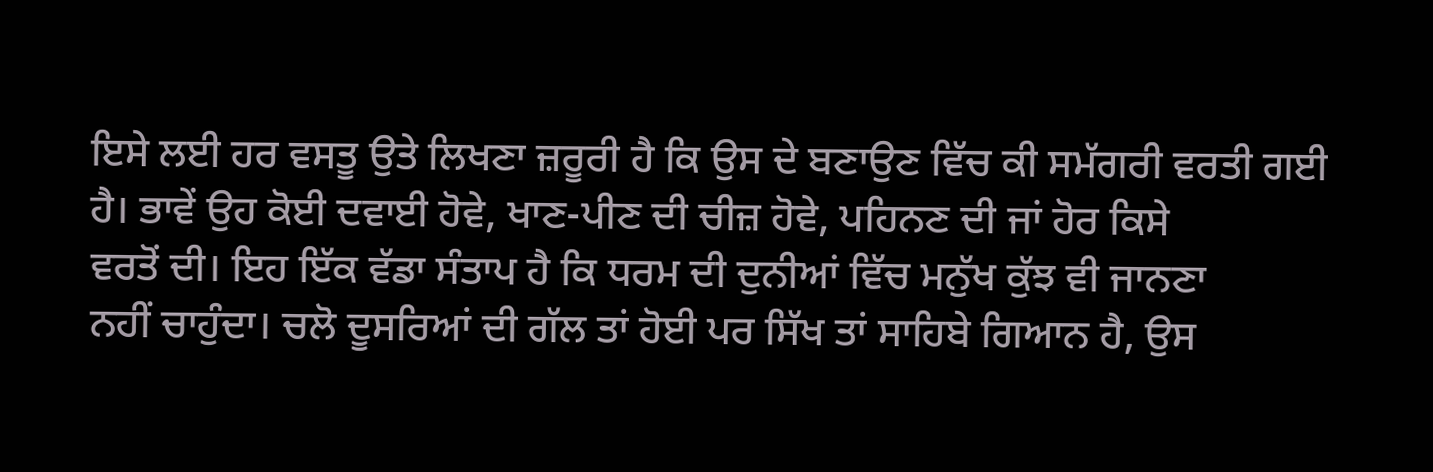ਇਸੇ ਲਈ ਹਰ ਵਸਤੂ ਉਤੇ ਲਿਖਣਾ ਜ਼ਰੂਰੀ ਹੈ ਕਿ ਉਸ ਦੇ ਬਣਾਉਣ ਵਿੱਚ ਕੀ ਸਮੱਗਰੀ ਵਰਤੀ ਗਈ
ਹੈ। ਭਾਵੇਂ ਉਹ ਕੋਈ ਦਵਾਈ ਹੋਵੇ, ਖਾਣ-ਪੀਣ ਦੀ ਚੀਜ਼ ਹੋਵੇ, ਪਹਿਨਣ ਦੀ ਜਾਂ ਹੋਰ ਕਿਸੇ
ਵਰਤੋਂ ਦੀ। ਇਹ ਇੱਕ ਵੱਡਾ ਸੰਤਾਪ ਹੈ ਕਿ ਧਰਮ ਦੀ ਦੁਨੀਆਂ ਵਿੱਚ ਮਨੁੱਖ ਕੁੱਝ ਵੀ ਜਾਨਣਾ
ਨਹੀਂ ਚਾਹੁੰਦਾ। ਚਲੋ ਦੂਸਰਿਆਂ ਦੀ ਗੱਲ ਤਾਂ ਹੋਈ ਪਰ ਸਿੱਖ ਤਾਂ ਸਾਹਿਬੇ ਗਿਆਨ ਹੈ, ਉਸ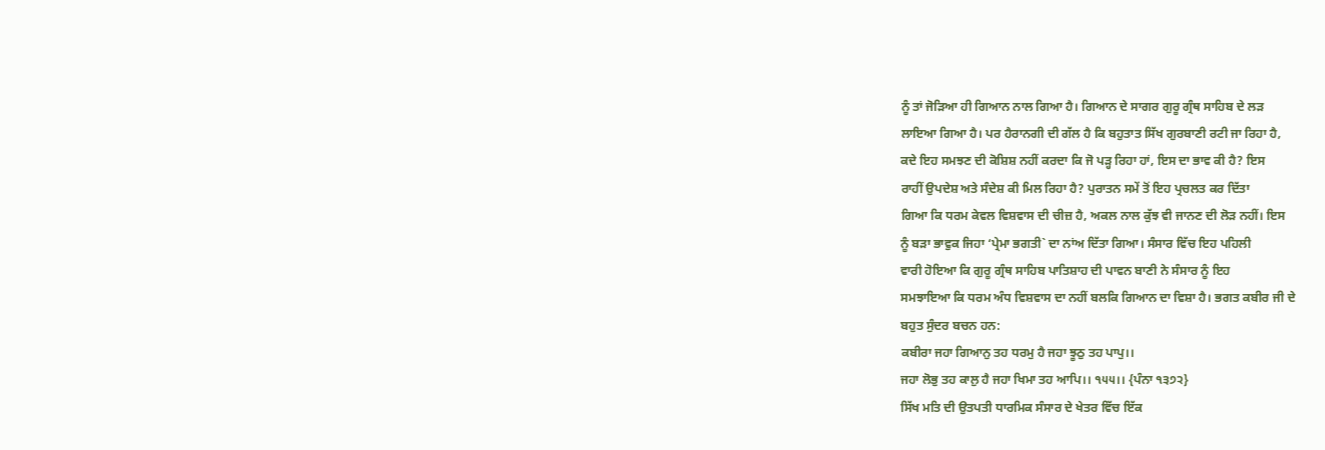ਨੂੰ ਤਾਂ ਜੋੜਿਆ ਹੀ ਗਿਆਨ ਨਾਲ ਗਿਆ ਹੈ। ਗਿਆਨ ਦੇ ਸਾਗਰ ਗੁਰੂ ਗ੍ਰੰਥ ਸਾਹਿਬ ਦੇ ਲੜ
ਲਾਇਆ ਗਿਆ ਹੈ। ਪਰ ਹੈਰਾਨਗੀ ਦੀ ਗੱਲ ਹੈ ਕਿ ਬਹੁਤਾਤ ਸਿੱਖ ਗੁਰਬਾਣੀ ਰਟੀ ਜਾ ਰਿਹਾ ਹੈ,
ਕਦੇ ਇਹ ਸਮਝਣ ਦੀ ਕੋਸ਼ਿਸ਼ ਨਹੀਂ ਕਰਦਾ ਕਿ ਜੋ ਪੜ੍ਹ ਰਿਹਾ ਹਾਂ, ਇਸ ਦਾ ਭਾਵ ਕੀ ਹੈ? ਇਸ
ਰਾਹੀਂ ਉਪਦੇਸ਼ ਅਤੇ ਸੰਦੇਸ਼ ਕੀ ਮਿਲ ਰਿਹਾ ਹੈ? ਪੁਰਾਤਨ ਸਮੇਂ ਤੋਂ ਇਹ ਪ੍ਰਚਲਤ ਕਰ ਦਿੱਤਾ
ਗਿਆ ਕਿ ਧਰਮ ਕੇਵਲ ਵਿਸ਼ਵਾਸ ਦੀ ਚੀਜ਼ ਹੈ, ਅਕਲ ਨਾਲ ਕੁੱਝ ਵੀ ਜਾਨਣ ਦੀ ਲੋੜ ਨਹੀਂ। ਇਸ
ਨੂੰ ਬੜਾ ਭਾਵੁਕ ਜਿਹਾ ‘ਪ੍ਰੇਮਾ ਭਗਤੀ` ਦਾ ਨਾਂਅ ਦਿੱਤਾ ਗਿਆ। ਸੰਸਾਰ ਵਿੱਚ ਇਹ ਪਹਿਲੀ
ਵਾਰੀ ਹੋਇਆ ਕਿ ਗੁਰੂ ਗ੍ਰੰਥ ਸਾਹਿਬ ਪਾਤਿਸ਼ਾਹ ਦੀ ਪਾਵਨ ਬਾਣੀ ਨੇ ਸੰਸਾਰ ਨੂੰ ਇਹ
ਸਮਝਾਇਆ ਕਿ ਧਰਮ ਅੰਧ ਵਿਸ਼ਵਾਸ ਦਾ ਨਹੀਂ ਬਲਕਿ ਗਿਆਨ ਦਾ ਵਿਸ਼ਾ ਹੈ। ਭਗਤ ਕਬੀਰ ਜੀ ਦੇ
ਬਹੁਤ ਸੁੰਦਰ ਬਚਨ ਹਨ:
ਕਬੀਰਾ ਜਹਾ ਗਿਆਨੁ ਤਹ ਧਰਮੁ ਹੈ ਜਹਾ ਝੂਠੁ ਤਹ ਪਾਪੁ।।
ਜਹਾ ਲੋਭੁ ਤਹ ਕਾਲੁ ਹੈ ਜਹਾ ਖਿਮਾ ਤਹ ਆਪਿ।। ੧੫੫।। {ਪੰਨਾ ੧੩੭੨}
ਸਿੱਖ ਮਤਿ ਦੀ ਉਤਪਤੀ ਧਾਰਮਿਕ ਸੰਸਾਰ ਦੇ ਖੇਤਰ ਵਿੱਚ ਇੱਕ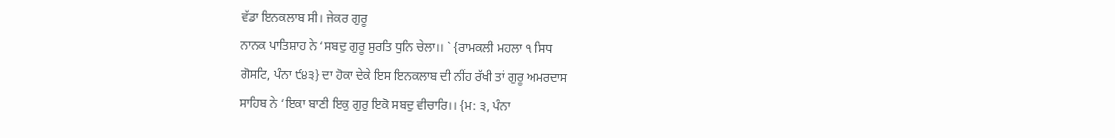ਵੱਡਾ ਇਨਕਲਾਬ ਸੀ। ਜੇਕਰ ਗੁਰੂ
ਨਾਨਕ ਪਾਤਿਸ਼ਾਹ ਨੇ ‘ਸਬਦੁ ਗੁਰੂ ਸੁਰਤਿ ਧੁਨਿ ਚੇਲਾ।। ` {ਰਾਮਕਲੀ ਮਹਲਾ ੧ ਸਿਧ
ਗੋਸਟਿ, ਪੰਨਾ ੯੪੩} ਦਾ ਹੋਕਾ ਦੇਕੇ ਇਸ ਇਨਕਲਾਬ ਦੀ ਨੀਂਹ ਰੱਖੀ ਤਾਂ ਗੁਰੂ ਅਮਰਦਾਸ
ਸਾਹਿਬ ਨੇ ‘ਇਕਾ ਬਾਣੀ ਇਕੁ ਗੁਰੁ ਇਕੋ ਸਬਦੁ ਵੀਚਾਰਿ।। {ਮ: ੩, ਪੰਨਾ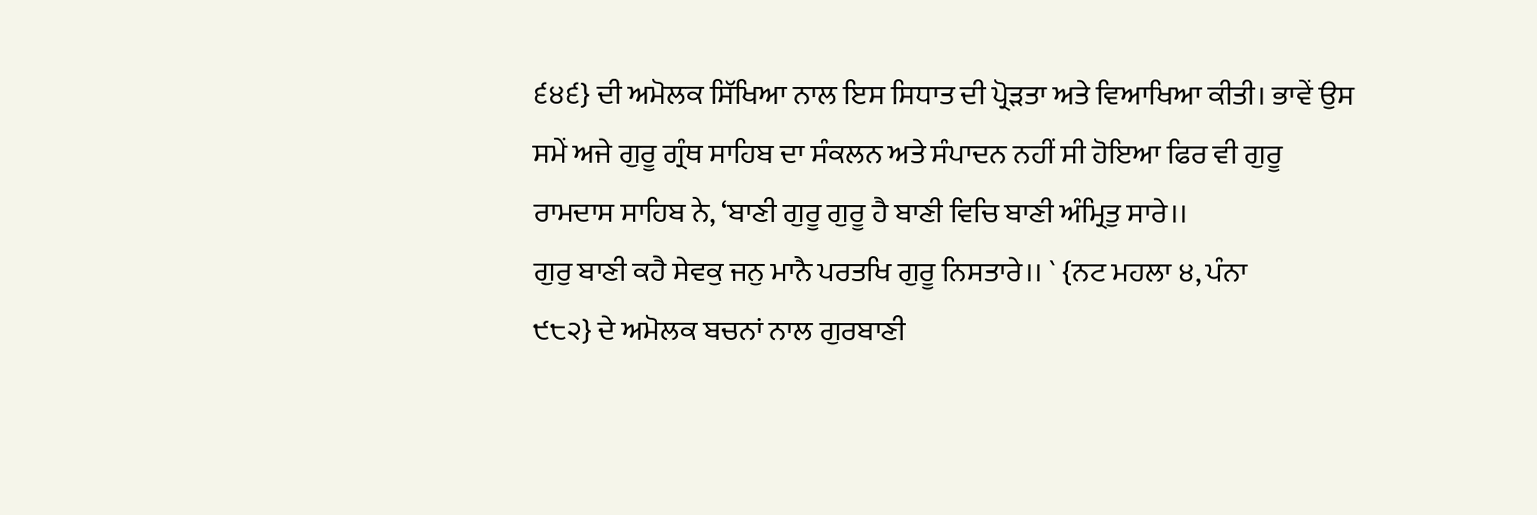੬੪੬} ਦੀ ਅਮੋਲਕ ਸਿੱਖਿਆ ਨਾਲ ਇਸ ਸਿਧਾਤ ਦੀ ਪ੍ਰੋੜਤਾ ਅਤੇ ਵਿਆਖਿਆ ਕੀਤੀ। ਭਾਵੇਂ ਉਸ
ਸਮੇਂ ਅਜੇ ਗੁਰੂ ਗ੍ਰੰਥ ਸਾਹਿਬ ਦਾ ਸੰਕਲਨ ਅਤੇ ਸੰਪਾਦਨ ਨਹੀਂ ਸੀ ਹੋਇਆ ਫਿਰ ਵੀ ਗੁਰੂ
ਰਾਮਦਾਸ ਸਾਹਿਬ ਨੇ, ‘ਬਾਣੀ ਗੁਰੂ ਗੁਰੂ ਹੈ ਬਾਣੀ ਵਿਚਿ ਬਾਣੀ ਅੰਮ੍ਰਿਤੁ ਸਾਰੇ।।
ਗੁਰੁ ਬਾਣੀ ਕਹੈ ਸੇਵਕੁ ਜਨੁ ਮਾਨੈ ਪਰਤਖਿ ਗੁਰੂ ਨਿਸਤਾਰੇ।। ` {ਨਟ ਮਹਲਾ ੪, ਪੰਨਾ
੯੮੨} ਦੇ ਅਮੋਲਕ ਬਚਨਾਂ ਨਾਲ ਗੁਰਬਾਣੀ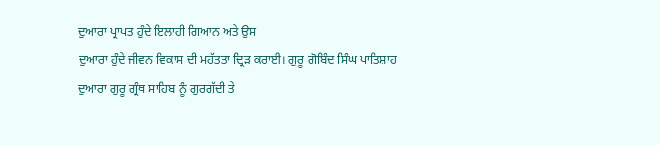ਦੁਆਰਾ ਪ੍ਰਾਪਤ ਹੁੰਦੇ ਇਲਾਹੀ ਗਿਆਨ ਅਤੇ ਉਸ
ਦੁਆਰਾ ਹੁੰਦੇ ਜੀਵਨ ਵਿਕਾਸ ਦੀ ਮਹੱਤਤਾ ਦ੍ਰਿੜ ਕਰਾਈ। ਗੁਰੂ ਗੋਬਿੰਦ ਸਿੰਘ ਪਾਤਿਸ਼ਾਹ
ਦੁਆਰਾ ਗੁਰੂ ਗ੍ਰੰਥ ਸਾਹਿਬ ਨੂੰ ਗੁਰਗੱਦੀ ਤੇ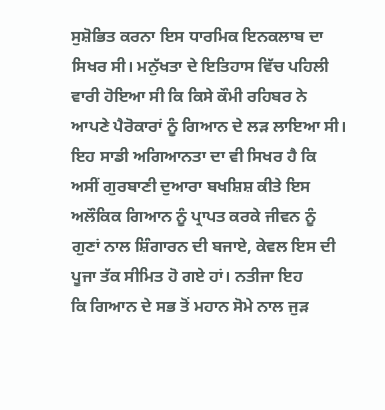ਸੁਸ਼ੋਭਿਤ ਕਰਨਾ ਇਸ ਧਾਰਮਿਕ ਇਨਕਲਾਬ ਦਾ
ਸਿਖਰ ਸੀ। ਮਨੁੱਖਤਾ ਦੇ ਇਤਿਹਾਸ ਵਿੱਚ ਪਹਿਲੀ ਵਾਰੀ ਹੋਇਆ ਸੀ ਕਿ ਕਿਸੇ ਕੌਮੀ ਰਹਿਬਰ ਨੇ
ਆਪਣੇ ਪੈਰੋਕਾਰਾਂ ਨੂੰ ਗਿਆਨ ਦੇ ਲੜ ਲਾਇਆ ਸੀ। ਇਹ ਸਾਡੀ ਅਗਿਆਨਤਾ ਦਾ ਵੀ ਸਿਖਰ ਹੈ ਕਿ
ਅਸੀਂ ਗੁਰਬਾਣੀ ਦੁਆਰਾ ਬਖਸ਼ਿਸ਼ ਕੀਤੇ ਇਸ ਅਲੌਕਿਕ ਗਿਆਨ ਨੂੰ ਪ੍ਰਾਪਤ ਕਰਕੇ ਜੀਵਨ ਨੂੰ
ਗੁਣਾਂ ਨਾਲ ਸ਼ਿੰਗਾਰਨ ਦੀ ਬਜਾਏ, ਕੇਵਲ ਇਸ ਦੀ ਪੂਜਾ ਤੱਕ ਸੀਮਿਤ ਹੋ ਗਏ ਹਾਂ। ਨਤੀਜਾ ਇਹ
ਕਿ ਗਿਆਨ ਦੇ ਸਭ ਤੋਂ ਮਹਾਨ ਸੋਮੇ ਨਾਲ ਜੁੜ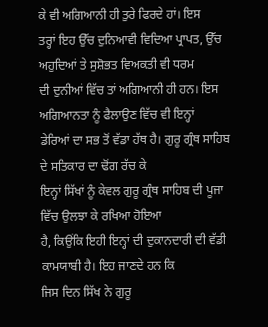ਕੇ ਵੀ ਅਗਿਆਨੀ ਹੀ ਤੁਰੇ ਫਿਰਦੇ ਹਾਂ। ਇਸ
ਤਰ੍ਹਾਂ ਇਹ ਉੱਚ ਦੁਨਿਆਵੀ ਵਿਦਿਆ ਪ੍ਰਾਪਤ, ਉੱਚ ਅਹੁਦਿਆਂ ਤੇ ਸੁਸ਼ੋਭਤ ਵਿਅਕਤੀ ਵੀ ਧਰਮ
ਦੀ ਦੁਨੀਆਂ ਵਿੱਚ ਤਾਂ ਅਗਿਆਨੀ ਹੀ ਹਨ। ਇਸ ਅਗਿਆਨਤਾ ਨੂੰ ਫੈਲਾਉਣ ਵਿੱਚ ਵੀ ਇਨ੍ਹਾਂ
ਡੇਰਿਆਂ ਦਾ ਸਭ ਤੋਂ ਵੱਡਾ ਹੱਥ ਹੈ। ਗੁਰੂ ਗ੍ਰੰਥ ਸਾਹਿਬ ਦੇ ਸਤਿਕਾਰ ਦਾ ਢੋਂਗ ਰੱਚ ਕੇ
ਇਨ੍ਹਾਂ ਸਿੱਖਾਂ ਨੂੰ ਕੇਵਲ ਗੁਰੂ ਗ੍ਰੰਥ ਸਾਹਿਬ ਦੀ ਪੂਜਾ ਵਿੱਚ ਉਲਝਾ ਕੇ ਰਖਿਆ ਹੋਇਆ
ਹੈ, ਕਿਉਂਕਿ ਇਹੀ ਇਨ੍ਹਾਂ ਦੀ ਦੁਕਾਨਦਾਰੀ ਦੀ ਵੱਡੀ ਕਾਮਯਾਬੀ ਹੈ। ਇਹ ਜਾਣਦੇ ਹਨ ਕਿ
ਜਿਸ ਦਿਨ ਸਿੱਖ ਨੇ ਗੁਰੂ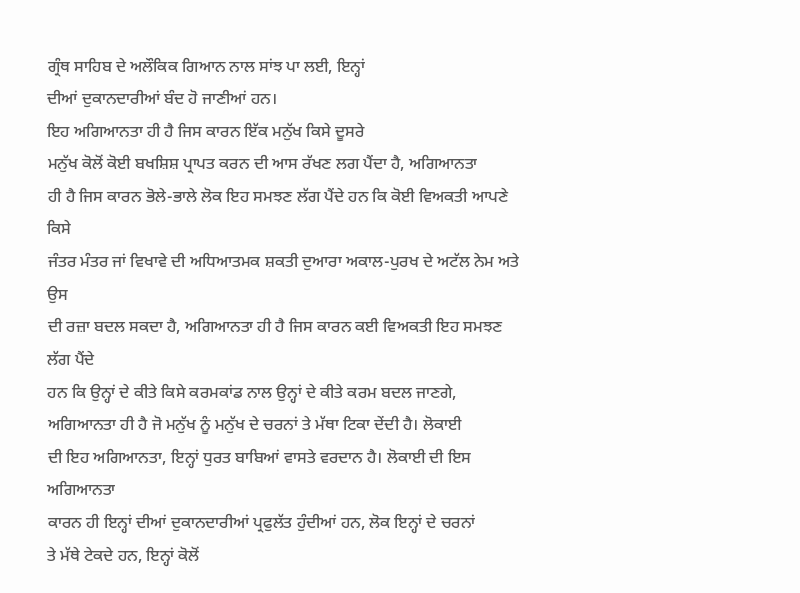ਗ੍ਰੰਥ ਸਾਹਿਬ ਦੇ ਅਲੌਕਿਕ ਗਿਆਨ ਨਾਲ ਸਾਂਝ ਪਾ ਲਈ, ਇਨ੍ਹਾਂ
ਦੀਆਂ ਦੁਕਾਨਦਾਰੀਆਂ ਬੰਦ ਹੋ ਜਾਣੀਆਂ ਹਨ।
ਇਹ ਅਗਿਆਨਤਾ ਹੀ ਹੈ ਜਿਸ ਕਾਰਨ ਇੱਕ ਮਨੁੱਖ ਕਿਸੇ ਦੂਸਰੇ
ਮਨੁੱਖ ਕੋਲੋਂ ਕੋਈ ਬਖਸ਼ਿਸ਼ ਪ੍ਰਾਪਤ ਕਰਨ ਦੀ ਆਸ ਰੱਖਣ ਲਗ ਪੈਂਦਾ ਹੈ, ਅਗਿਆਨਤਾ
ਹੀ ਹੈ ਜਿਸ ਕਾਰਨ ਭੋਲੇ-ਭਾਲੇ ਲੋਕ ਇਹ ਸਮਝਣ ਲੱਗ ਪੈਂਦੇ ਹਨ ਕਿ ਕੋਈ ਵਿਅਕਤੀ ਆਪਣੇ ਕਿਸੇ
ਜੰਤਰ ਮੰਤਰ ਜਾਂ ਵਿਖਾਵੇ ਦੀ ਅਧਿਆਤਮਕ ਸ਼ਕਤੀ ਦੁਆਰਾ ਅਕਾਲ-ਪੁਰਖ ਦੇ ਅਟੱਲ ਨੇਮ ਅਤੇ ਉਸ
ਦੀ ਰਜ਼ਾ ਬਦਲ ਸਕਦਾ ਹੈ, ਅਗਿਆਨਤਾ ਹੀ ਹੈ ਜਿਸ ਕਾਰਨ ਕਈ ਵਿਅਕਤੀ ਇਹ ਸਮਝਣ ਲੱਗ ਪੈਂਦੇ
ਹਨ ਕਿ ਉਨ੍ਹਾਂ ਦੇ ਕੀਤੇ ਕਿਸੇ ਕਰਮਕਾਂਡ ਨਾਲ ਉਨ੍ਹਾਂ ਦੇ ਕੀਤੇ ਕਰਮ ਬਦਲ ਜਾਣਗੇ,
ਅਗਿਆਨਤਾ ਹੀ ਹੈ ਜੋ ਮਨੁੱਖ ਨੂੰ ਮਨੁੱਖ ਦੇ ਚਰਨਾਂ ਤੇ ਮੱਥਾ ਟਿਕਾ ਦੇਂਦੀ ਹੈ। ਲੋਕਾਈ
ਦੀ ਇਹ ਅਗਿਆਨਤਾ, ਇਨ੍ਹਾਂ ਧੁਰਤ ਬਾਬਿਆਂ ਵਾਸਤੇ ਵਰਦਾਨ ਹੈ। ਲੋਕਾਈ ਦੀ ਇਸ ਅਗਿਆਨਤਾ
ਕਾਰਨ ਹੀ ਇਨ੍ਹਾਂ ਦੀਆਂ ਦੁਕਾਨਦਾਰੀਆਂ ਪ੍ਰਫੁਲੱਤ ਹੁੰਦੀਆਂ ਹਨ, ਲੋਕ ਇਨ੍ਹਾਂ ਦੇ ਚਰਨਾਂ
ਤੇ ਮੱਥੇ ਟੇਕਦੇ ਹਨ, ਇਨ੍ਹਾਂ ਕੋਲੋਂ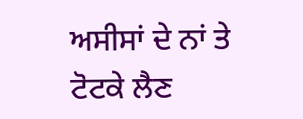ਅਸੀਸਾਂ ਦੇ ਨਾਂ ਤੇ ਟੋਟਕੇ ਲੈਣ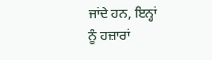ਜਾਂਦੇ ਹਨ, ਇਨ੍ਹਾਂ
ਨੂੰ ਹਜ਼ਾਰਾਂ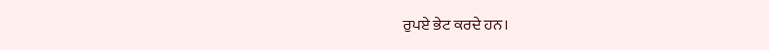ਰੁਪਏ ਭੇਟ ਕਰਦੇ ਹਨ।